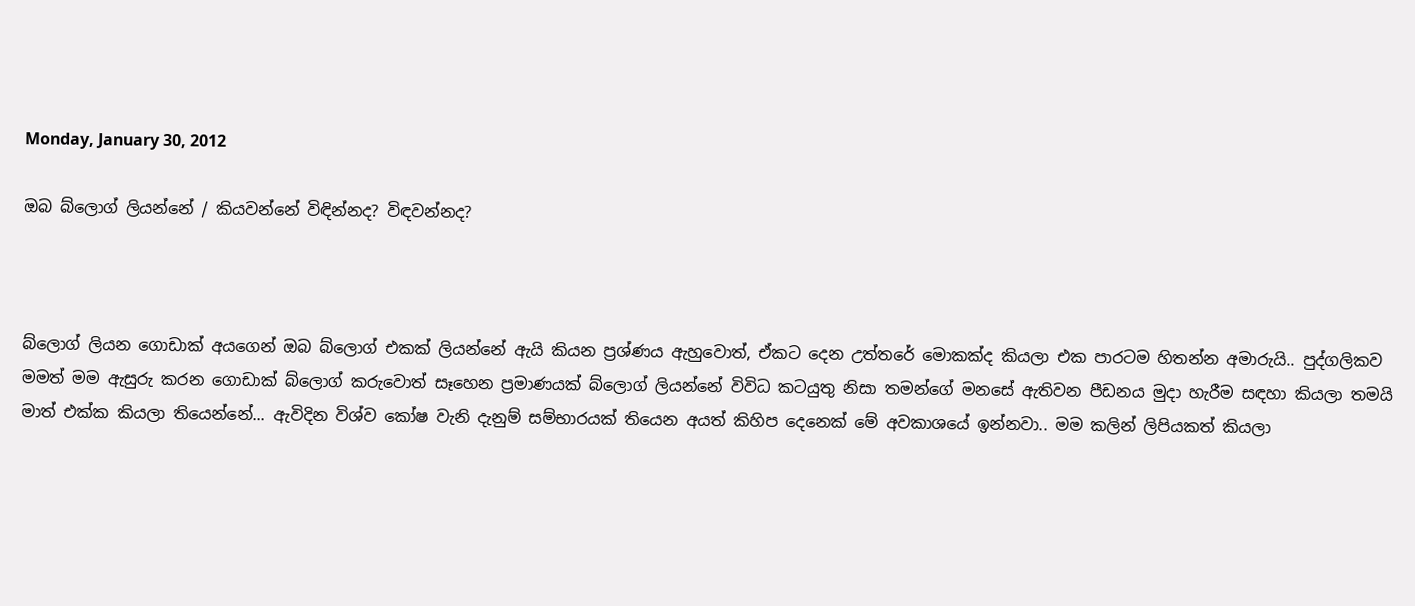Monday, January 30, 2012

ඔබ බ්ලොග් ලියන්නේ / කියවන්නේ විඳින්නද? විඳවන්නද?



බ්ලොග් ලියන ගොඩාක් අයගෙන් ඔබ බ්ලොග් එකක් ලියන්නේ ඇයි කියන ප්‍රශ්ණය ඇහුවොත්, ඒකට දෙන උත්තරේ මොකක්ද කියලා එක පාරටම හිතන්න අමාරුයි.. පුද්ගලිකව මමත් මම ඇසුරු කරන ගොඩාක් බ්ලොග් කරුවොත් සෑහෙන ප්‍රමාණයක් බ්ලොග් ලියන්නේ විවිධ කටයුතු නිසා තමන්ගේ මනසේ ඇතිවන පීඩනය මුදා හැරීම සඳහා කියලා තමයි මාත් එක්ක කියලා තියෙන්නේ... ඇවිදින විශ්ව කෝෂ වැනි දැනුම් සම්භාරයක් තියෙන අයත් කිහිප දෙනෙක් මේ අවකාශයේ ඉන්නවා.. මම කලින් ලිපියකත් කියලා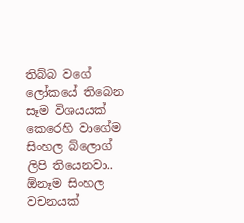තිබ්බ වගේ ලෝකයේ තිබෙන සෑම විශයයක් කෙරෙහි වාගේම සිංහල බ්ලොග් ලිපි තියෙනවා.. ඕනෑම සිංහල වචනයක්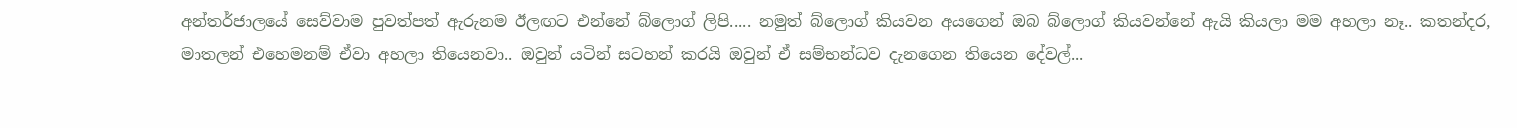අන්තර්ජාලයේ සෙව්වාම පුවත්පත් ඇරුනම ඊලඟට එන්නේ බ්ලොග් ලිපි..... නමුත් බ්ලොග් කියවන අයගෙන් ඔබ බ්ලොග් කියවන්නේ ඇයි කියලා මම අහලා නෑ.. කතන්දර, මාතලන් එහෙමනම් ඒවා අහලා තියෙනවා.. ඔවුන් යටින් සටහන් කරයි ඔවුන් ඒ සම්භන්ධව දැනගෙන තියෙන දේවල්...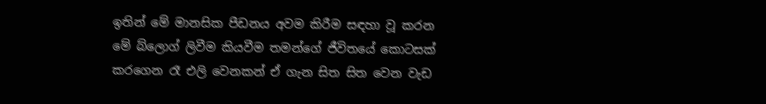ඉතින් මේ මානසික පීඩනය අවම කිරීම සඳහා වූ කරන මේ බ්ලොග් ලිවීම කියවීම තමන්ගේ ජීවිතයේ කොටසක් කරගෙන රෑ එලි වෙනකන් ඒ ගැන සිත සිත වෙන වැඩ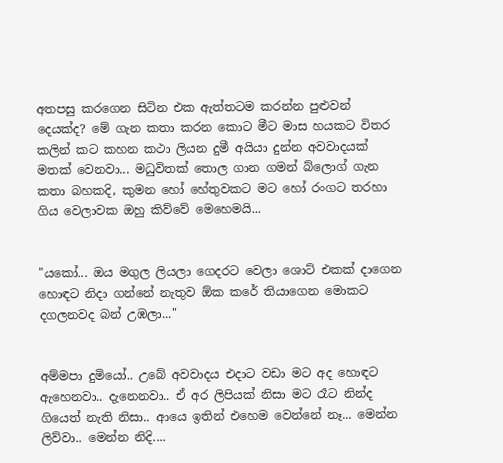අතපසු කරගෙන සිටින එක ඇත්තටම කරන්න පුළුවන් දෙයක්ද? මේ ගැන කතා කරන කොට මීට මාස හයකට විතර කලින් කට කහන කථා ලියන දුමී අයියා දුන්න අවවාදයක් මතක් වෙනවා... මධුවිතක් තොල ගාන ගමන් බ්ලොග් ගැන කතා බහකදි, කුමන හෝ හේතුවකට මට හෝ රංගට තරහා ගිය වෙලාවක ඔහු කිව්වේ මෙහෙමයි...


"යකෝ... ඔය මගුල ලියලා ගෙදරට වෙලා ශොට් එකක් දාගෙන හොඳට නිදා ගන්නේ නැතුව ඕක කරේ තියාගෙන මොකට දගලනවද බන් උඹලා..."


අම්මපා දුමියෝ.. උබේ අවවාදය එදාට වඩා මට අද හොඳට ඇහෙනවා.. දැනෙනවා.. ඒ අර ලිපියක් නිසා මට රෑට නින්ද ගියෙත් නැති නිසා.. ආයෙ ඉතින් එහෙම වෙන්නේ නෑ... මෙන්න ලිව්වා.. මෙන්න නිදි....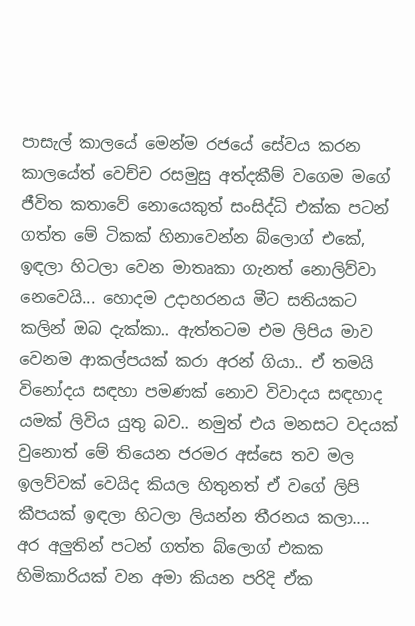පාසැල් කාලයේ මෙන්ම රජයේ සේවය කරන කාලයේත් වෙච්ච රසමුසු අත්දකීම් වගෙම මගේ ජීවිත කතාවේ නොයෙකුත් සංසිද්ධි එක්ක පටන් ගත්ත මේ ටිකක් හිනාවෙන්න බ්ලොග් එකේ, ඉඳලා හිටලා වෙන මාතෘකා ගැනත් නොලිව්වා නෙවෙයි... හොදම උදාහරනය මීට සතියකට කලින් ඔබ දැක්කා.. ඇත්තටම එම ලිපිය මාව වෙනම ආකල්පයක් කරා අරන් ගියා.. ඒ තමයි විනෝදය සඳහා පමණක් නොව විවාදය සඳහාද යමක් ලිවිය යුතු බව.. නමුත් එය මනසට වදයක් වුනොත් මේ තියෙන ජරමර අස්සෙ තව මල ඉලව්වක් වෙයිද කියල හිතුනත් ඒ වගේ ලිපි කීපයක් ඉඳලා හිටලා ලියන්න තීරනය කලා.... අර අලුතින් පටන් ගත්ත බ්ලොග් එකක හිමිකාරියක් වන අමා කියන පරිදි ඒක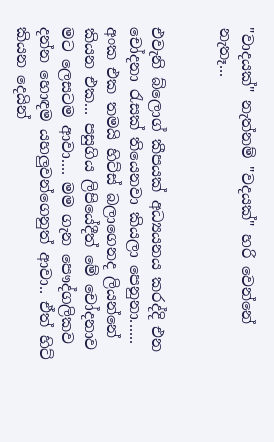"වාදයක්" නැත්නම් "වදයක්" හරි වෙන්නේ නැතෑ...


එවැනි බ්ලොග් කීපයක් අධ්‍යයනය කරද්දි එන චෝදනා රැසක් තියෙනවා කියලා පෙනුනා...... අංක එක තමයි හිට්ස් බලාගෙනද ලියන්නේ කියන එක... පසුගිය ලිපියේදීත් මේ චෝදනාව මට ලෙසටම ආවා.... මම ගැන පෞද්ගලිකව දන්න හොඳම යහලුවන්ගෙනුත් ආවා.. ඒත් හිට් කියන දෙයින්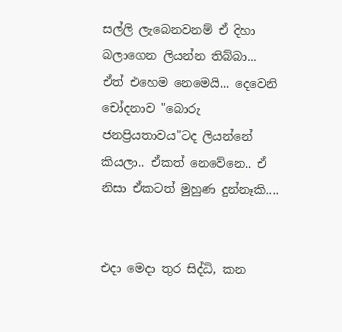සල්ලි ලැබෙනවනම් ඒ දිහා බලාගෙන ලියන්න තිබ්බා... ඒත් එහෙම නෙමෙයි... දෙවෙනි චෝදනාව "බොරු ජනප්‍රියතාවය"ටද ලියන්නේ කියලා.. ඒකත් නෙවේනෙ.. ඒ නිසා ඒකටත් මුහුණ දුන්නෑකි....


එදා මෙදා තුර සිද්ධි, කන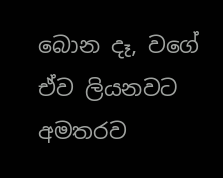බොන දෑ, වගේ ඒව ලියනවට අමතරව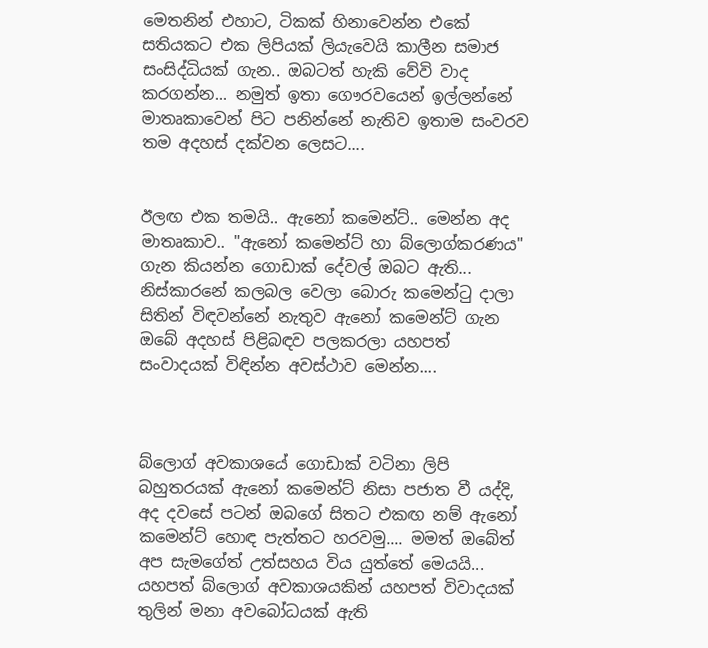මෙතනින් එහාට, ටිකක් හිනාවෙන්න එකේ සතියකට එක ලිපියක් ලියැවෙයි කාලීන සමාජ සංසිද්ධියක් ගැන.. ඔබටත් හැකි වේවි වාද කරගන්න... නමුත් ඉතා ගෞරවයෙන් ඉල්ලන්නේ මාතෘකාවෙන් පිට පනින්නේ නැතිව ඉතාම සංවරව තම අදහස් දක්වන ලෙසට....


ඊලඟ එක තමයි.. ඇනෝ කමෙන්ට්.. මෙන්න අද මාතෘකාව.. "ඇනෝ කමෙන්ට් හා බ්ලොග්කරණය" ගැන කියන්න ගොඩාක් දේවල් ඔබට ඇති... නිස්කාරනේ කලබල වෙලා බොරු කමෙන්ටු දාලා සිතින් විඳවන්නේ නැතුව ඇනෝ කමෙන්ට් ගැන ඔබේ අදහස් පිළිබඳව පලකරලා යහපත් සංවාදයක් විඳින්න අවස්ථාව මෙන්න....



බ්ලොග් අවකාශයේ ගොඩාක් වටිනා ලිපි බහුතරයක් ඇනෝ කමෙන්ට් නිසා පජාත වී යද්දි, අද දවසේ පටන් ඔබගේ සිතට එකඟ නම් ඇනෝ කමෙන්ට් හොඳ පැත්තට හරවමු.... මමත් ඔබේත් අප සැමගේත් උත්සහය විය යුත්තේ මෙයයි... යහපත් බ්ලොග් අවකාශයකින් යහපත් විවාදයක් තුලින් මනා අවබෝධයක් ඇති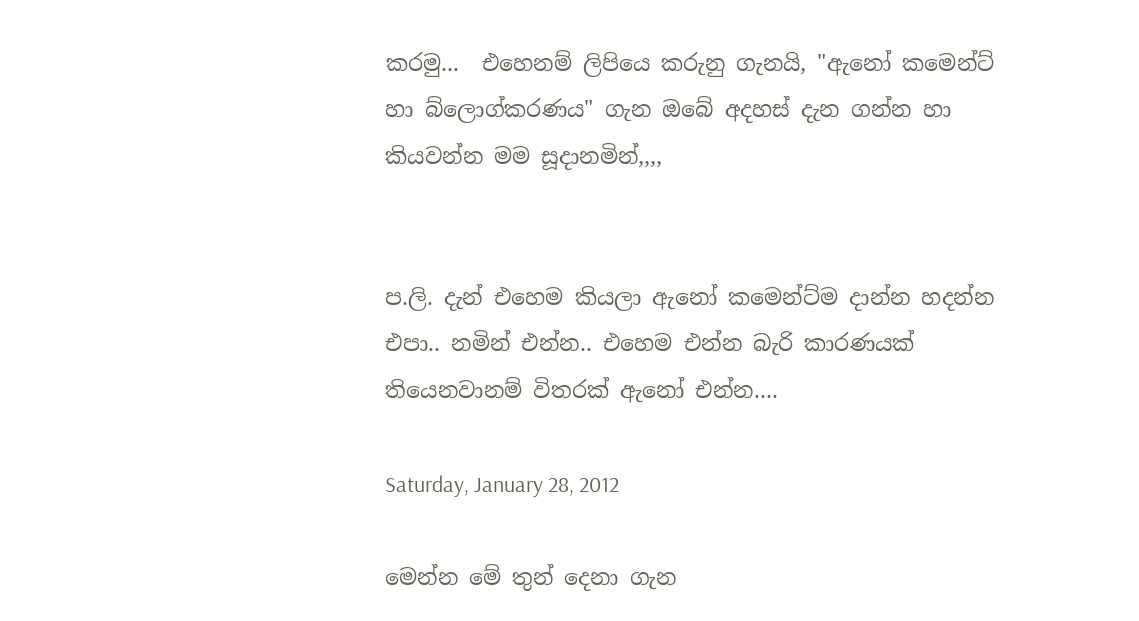කරමු...  එහෙනම් ලිපියෙ කරුනු ගැනයි, "ඇනෝ කමෙන්ට් හා බ්ලොග්කරණය" ගැන ඔබේ අදහස් දැන ගන්න හා කියවන්න මම සූදානමින්,,,,


ප.ලි. දැන් එහෙම කියලා ඇනෝ කමෙන්ට්ම දාන්න හදන්න එපා.. නමින් එන්න.. එහෙම එන්න බැරි කාරණයක් තියෙනවානම් විතරක් ඇනෝ එන්න....

Saturday, January 28, 2012

මෙන්න මේ තුන් දෙනා ගැන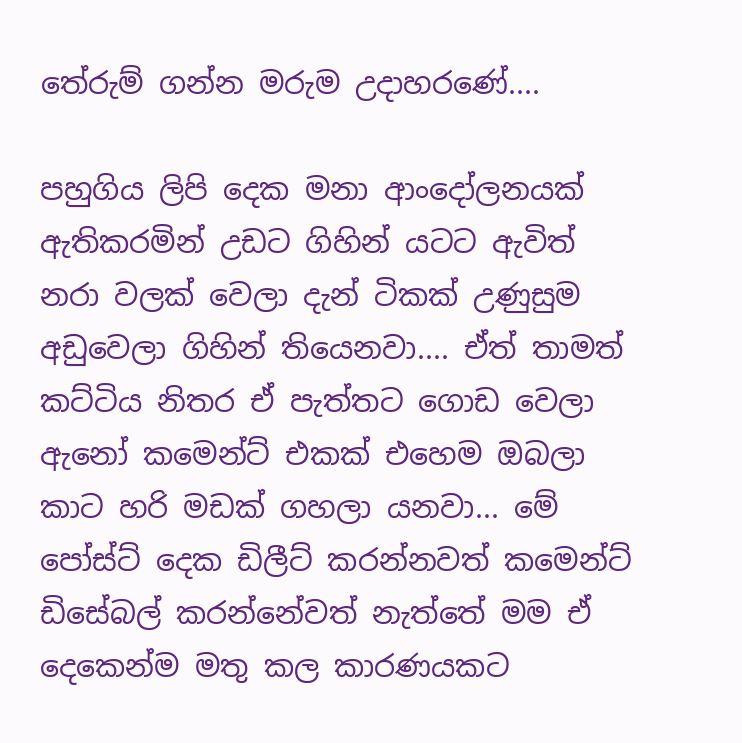තේරුම් ගන්න මරුම උදාහරණේ....

පහුගිය ලිපි දෙක මනා ආංදෝලනයක් ඇතිකරමින් උඩට ගිහින් යටට ඇවිත් නරා වලක් වෙලා දැන් ටිකක් උණුසුම අඩුවෙලා ගිහින් තියෙනවා.... ඒත් තාමත් කට්ටිය නිතර ඒ පැත්තට ගොඩ වෙලා ඇනෝ කමෙන්ට් එකක් එහෙම ඔබලා කාට හරි මඩක් ගහලා යනවා... මේ පෝස්ට් දෙක ඩිලීට් කරන්නවත් කමෙන්ට් ඩිසේබල් කරන්නේවත් නැත්තේ මම ඒ දෙකෙන්ම මතු කල කාරණයකට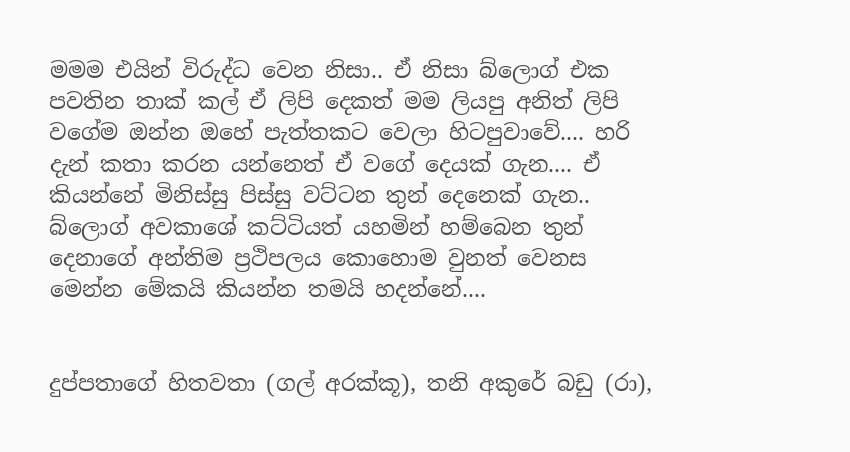මමම එයින් විරුද්ධ වෙන නිසා.. ඒ නිසා බ්ලොග් එක පවතින තාක් කල් ඒ ලිපි දෙකත් මම ලියපු අනිත් ලිපි වගේම ඔන්න ඔහේ පැත්තකට වෙලා හිටපුවාවේ.... හරි දැන් කතා කරන යන්නෙත් ඒ වගේ දෙයක් ගැන.... ඒ කියන්නේ මිනිස්සු පිස්සු වට්ටන තුන් දෙනෙක් ගැන.. බ්ලොග් අවකාශේ කට්ටියත් යහමින් හම්බෙන තුන් දෙනාගේ අන්තිම ප්‍රථිපලය කොහොම වුනත් වෙනස මෙන්න මේකයි කියන්න තමයි හදන්නේ....


දුප්පතාගේ හිතවතා (ගල් අරක්කූ), තනි අකුරේ බඩු (රා),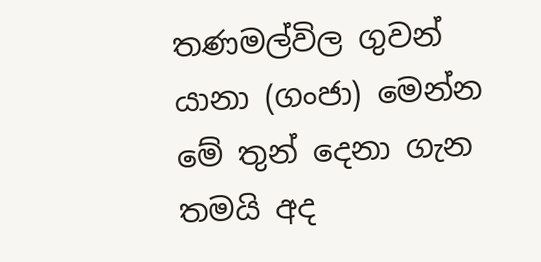තණමල්විල ගුවන් යානා (ගංජා) මෙන්න මේ තුන් දෙනා ගැන තමයි අද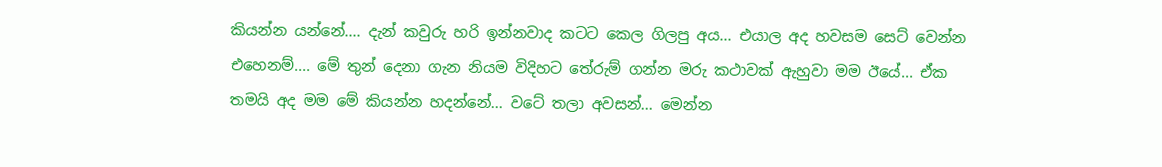කියන්න යන්නේ.... දැන් කවුරු හරි ඉන්නවාද කටට කෙල ගිලපු අය... එයාල අද හවසම සෙට් වෙන්න එහෙනම්.... මේ තුන් දෙනා ගැන නියම විදිහට තේරුම් ගන්න මරු කථාවක් ඇහුවා මම ඊයේ... ඒක තමයි අද මම මේ කියන්න හදන්නේ... වටේ තලා අවසන්... මෙන්න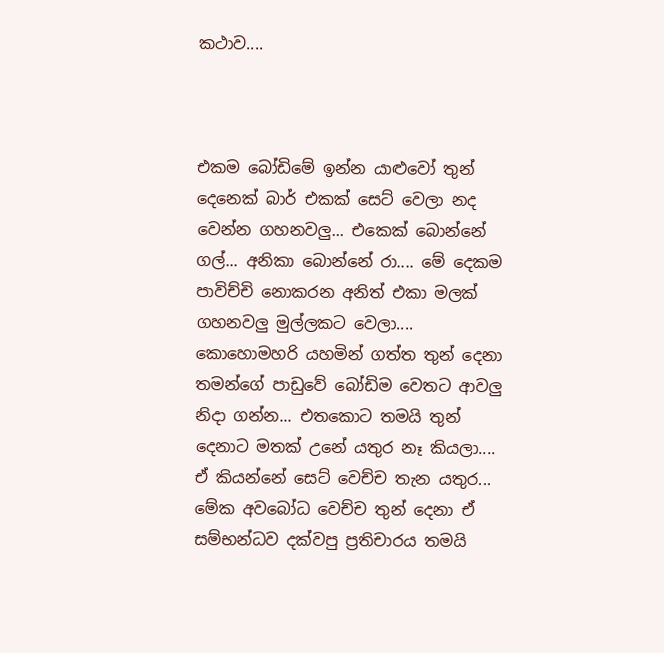කථාව....



එකම බෝඩිමේ ඉන්න යාළුවෝ තුන් දෙනෙක් බාර් එකක් සෙට් වෙලා නද වෙන්න ගහනවලු... එකෙක් බොන්නේ ගල්... අනිකා බොන්නේ රා.... මේ දෙකම පාවිච්චි නොකරන අනිත් එකා මලක් ගහනවලු මුල්ලකට වෙලා.... කොහොමහරි යහමින් ගත්ත තුන් දෙනා තමන්ගේ පාඩුවේ බෝඩිම වෙතට ආවලු නිදා ගන්න... එතකොට තමයි තුන් දෙනාට මතක් උනේ යතුර නෑ කියලා.... ඒ කියන්නේ සෙට් වෙච්ච තැන යතුර...  මේක අවබෝධ වෙච්ච තුන් දෙනා ඒ සම්භන්ධව දක්වපු ප්‍රතිචාරය තමයි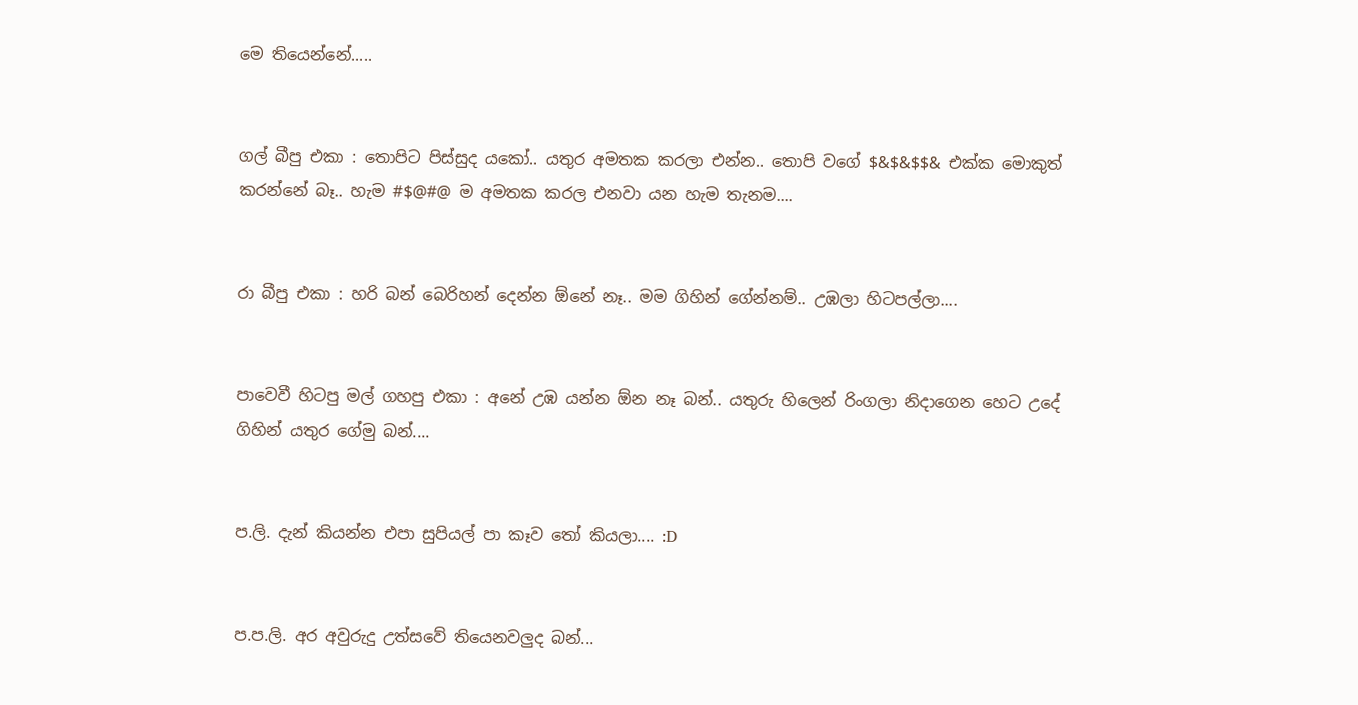මෙ තියෙන්නේ.....


ගල් බීපු එකා : තොපිට පිස්සුද යකෝ.. යතුර අමතක කරලා එන්න.. තොපි වගේ $&$&$$& එක්ක මොකුත් කරන්නේ බෑ.. හැම #$@#@ ම අමතක කරල එනවා යන හැම තැනම....


රා බීපු එකා : හරි බන් බෙරිහන් දෙන්න ඕනේ නෑ.. මම ගිහින් ගේන්නම්.. උඹලා හිටපල්ලා....


පාවෙවී හිටපු මල් ගහපු එකා : අනේ උඹ යන්න ඕන නෑ බන්.. යතුරු හිලෙන් රිංගලා නිදාගෙන හෙට උදේ ගිහින් යතුර ගේමු බන්....


ප.ලි. දැන් කියන්න එපා සුපියල් පා කෑව තෝ කියලා.... :D


ප.ප.ලි. අර අවුරුදු උත්සවේ තියෙනවලුද බන්...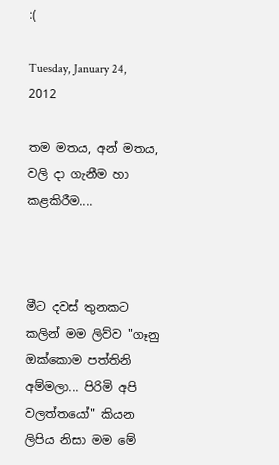:(

Tuesday, January 24, 2012

තම මතය, අන් මතය, වලි දා ගැනීම හා කළකිරීම....



මීට දවස් තුනකට කලින් මම ලිව්ව "ගෑනු ඔක්කොම පත්තිනි අම්මලා... පිරිමි අපි වලත්තයෝ" කියන ලිපිය නිසා මම මේ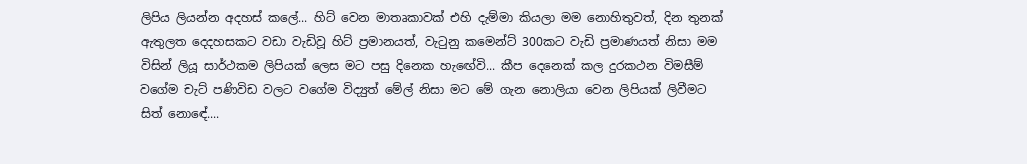ලිපිය ලියන්න අදහස් කලේ... හිට් වෙන මාතෘකාවක් එහි දැම්මා කියලා මම නොහිතුවත්, දින තුනක් ඇතුලත දෙදහසකට වඩා වැඩිවූ හිට් ප්‍රමානයත්, වැටුනු කමෙන්ට් 300කට වැඩි ප්‍රමාණයත් නිසා මම විසින් ලියූ සාර්ථකම ලිපියක් ලෙස මට පසු දිනෙක හැඟේවි... කීප දෙනෙක් කල දුරකථන විමසීම් වගේම චැට් පණිවිඩ වලට වගේම විද්‍යුත් මේල් නිසා මට මේ ගැන නොලියා වෙන ලිපියක් ලිවීමට සිත් නොඳේ....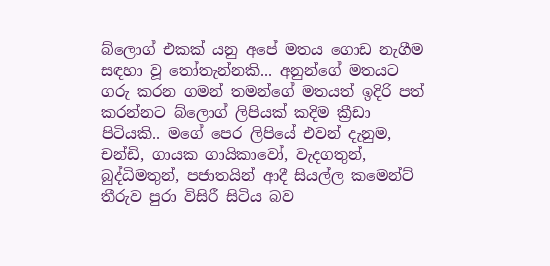බ්ලොග් එකක් යනු අපේ මතය ගොඩ නැගීම සඳහා වූ තෝතැන්නකි... අනුන්ගේ මතයට ගරු කරන ගමන් තමන්ගේ මතයත් ඉදිරි පත් කරන්නට බ්ලොග් ලිපියක් කදිම ක්‍රීඩා පිටියකි.. මගේ පෙර ලිපියේ එවන් දැනුම, චන්ඩි, ගායක ගායිකාවෝ, වැදගතුන්, බුද්ධිමතුන්, පජාතයින් ආදී සියල්ල කමෙන්ට් තීරුව පුරා විසිරී සිටිය බව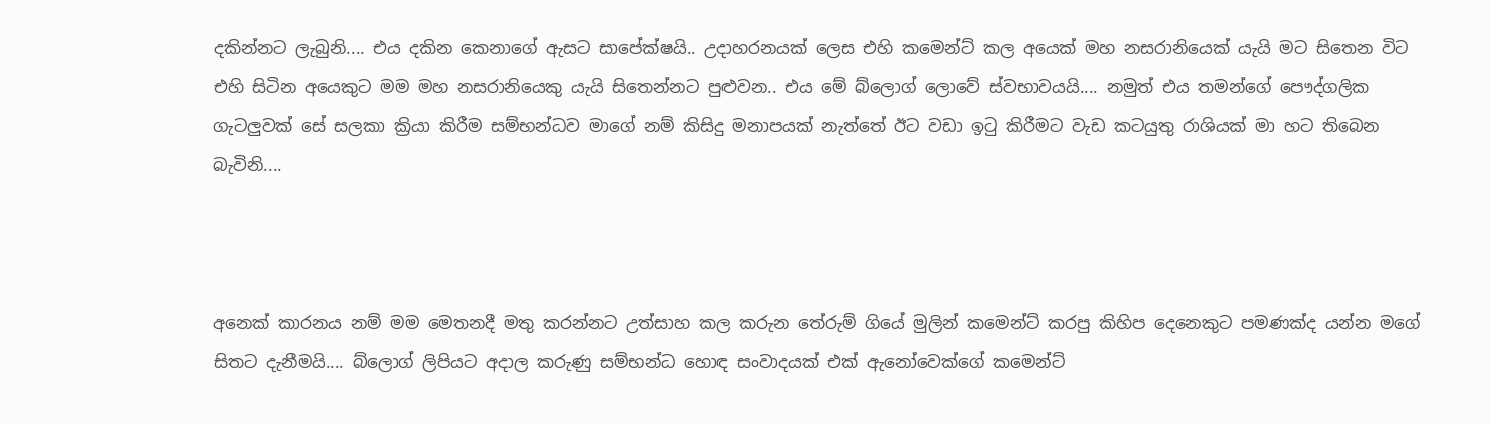දකින්නට ලැබුනි.... එය දකින කෙනාගේ ඇසට සාපේක්ෂයි.. උදාහරනයක් ලෙස එහි කමෙන්ට් කල අයෙක් මහ නසරානියෙක් යැයි මට සිතෙන විට එහි සිටින අයෙකුට මම මහ නසරානියෙකු යැයි සිතෙන්නට පුළුවන.. එය මේ බ්ලොග් ලොවේ ස්වභාවයයි.... නමුත් එය තමන්ගේ පෞද්ගලික ගැටලුවක් සේ සලකා ක්‍රියා කිරීම සම්භන්ධව මාගේ නම් කිසිදු මනාපයක් නැත්තේ ඊට වඩා ඉටු කිරීමට වැඩ කටයුතු රාශියක් මා හට තිබෙන බැවිනි....



අනෙක් කාරනය නම් මම මෙතනදී මතු කරන්නට උත්සාහ කල කරුන තේරුම් ගියේ මුලින් කමෙන්ට් කරපු කිහිප දෙනෙකුට පමණක්ද යන්න මගේ සිතට දැනීමයි.... බ්ලොග් ලිපියට අදාල කරුණු සම්භන්ධ හොඳ සංවාදයක් එක් ඇනෝවෙක්ගේ කමෙන්ට්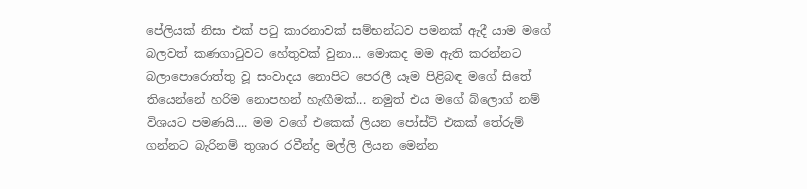පේලියක් නිසා එක් පටු කාරනාවක් සම්භන්ධව පමනක් ඇදී යාම මගේ බලවත් කණගාටුවට හේතුවක් වුනා... මොකද මම ඇති කරන්නට බලාපොරොත්තු වූ සංවාදය නොපිට පෙරලී යෑම පිළිබඳ මගේ සිතේ තියෙන්නේ හරිම නොපහන් හැඟීමක්... නමුත් එය මගේ බ්ලොග් නම් විශයට පමණයි.... මම වගේ එකෙක් ලියන පෝස්ට් එකක් තේරුම් ගන්නට බැරිනම් තුශාර රවීන්ද්‍ර මල්ලි ලියන මෙන්න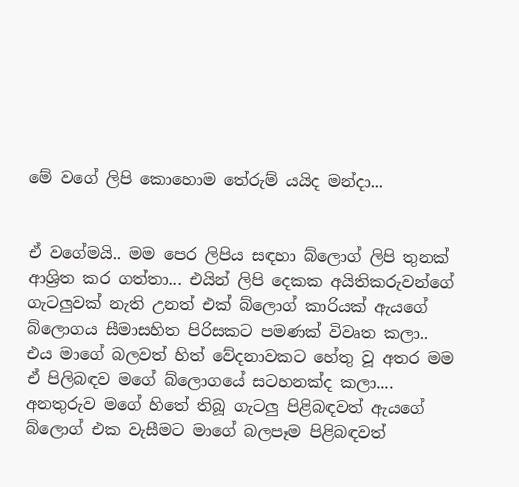මේ වගේ ලිපි කොහොම තේරුම් යයිද මන්දා...


ඒ වගේමයි.. මම පෙර ලිපිය සඳහා බ්ලොග් ලිපි තුනක් ආශ්‍රිත කර ගත්තා... එයින් ලිපි දෙකක අයිතිකරුවන්ගේ ගැටලුවක් නැති උනත් එක් බ්ලොග් කාරියක් ඇයගේ බ්ලොගය සීමාසහිත පිරිසකට පමණක් විවෘත කලා.. එය මාගේ බලවත් හිත් වේදනාවකට හේතු වූ අතර මම ඒ පිලිබඳව මගේ බ්ලොගයේ සටහනක්ද කලා.... අනතුරුව මගේ හිතේ තිබූ ගැටලු පිළිබඳවත් ඇයගේ බ්ලොග් එක වැසීමට මාගේ බලපෑම පිළිබඳවත්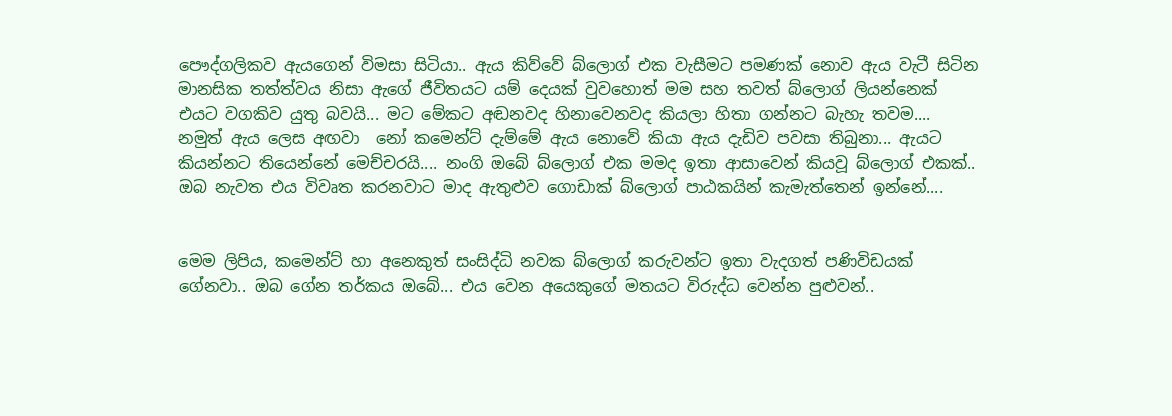පෞද්ගලිකව ඇයගෙන් විමසා සිටියා.. ඇය කිව්වේ බ්ලොග් එක වැසීමට පමණක් නොව ඇය වැටී සිටින මානසික තත්ත්වය නිසා ඇගේ ජීවිතයට යම් දෙයක් වුවහොත් මම සහ තවත් බ්ලොග් ලියන්නෙක් එයට වගකිව යුතු බවයි... මට මේකට අඬනවද හිනාවෙනවද කියලා හිතා ගන්නට බැහැ තවම.... නමුත් ඇය ලෙස අඟවා  නෝ කමෙන්ට් දැම්මේ ඇය නොවේ කියා ඇය දැඩිව පවසා තිබුනා... ඇයට කියන්නට තියෙන්නේ මෙච්චරයි.... නංගි ඔබේ බ්ලොග් එක මමද ඉතා ආසාවෙන් කියවූ බ්ලොග් එකක්.. ඔබ නැවත එය විවෘත කරනවාට මාද ඇතුළුව ගොඩාක් බ්ලොග් පාඨකයින් කැමැත්තෙන් ඉන්නේ....


මෙම ලිපිය, කමෙන්ට් හා අනෙකුත් සංසිද්ධි නවක බ්ලොග් කරුවන්ට ඉතා වැදගත් පණිවිඩයක් ගේනවා.. ඔබ ගේන තර්කය ඔබේ... එය වෙන අයෙකුගේ මතයට විරුද්ධ වෙන්න පුළුවන්..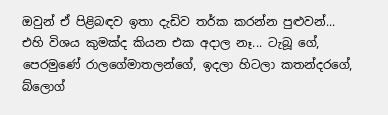ඔවුන් ඒ පිළිබඳව ඉතා දැඩිව තර්ක කරන්න පුළුවන්... එහි විශය කුමක්ද කියන එක අදාල නෑ... ටැබූ ගේ, පෙරමුණේ රාලගේමාතලන්ගේ, ඉදලා හිටලා කතන්දරගේ, බ්ලොග්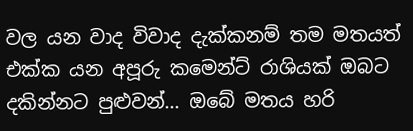වල යන වාද විවාද දැක්කනම් තම මතයත් එක්ක යන අපූරු කමෙන්ට් රාශියක් ඔබට දකින්නට පුළුවන්... ඔබේ මතය හරි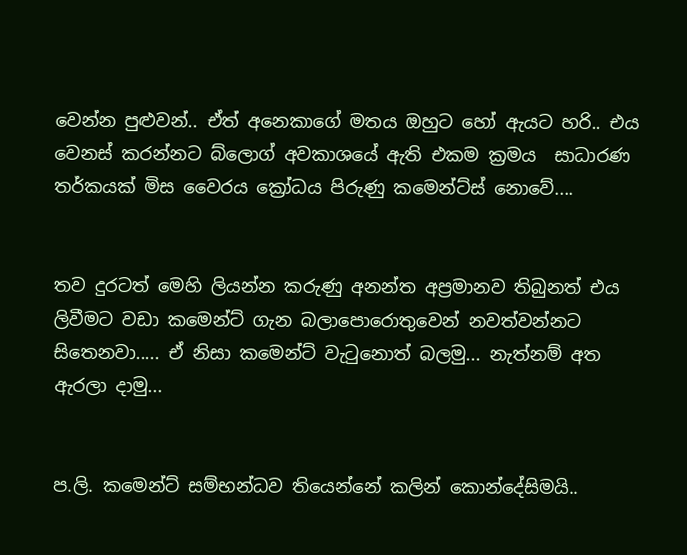වෙන්න පුළුවන්.. ඒත් අනෙකාගේ මතය ඔහුට හෝ ඇයට හරි.. එය වෙනස් කරන්නට බ්ලොග් අවකාශයේ ඇති එකම ක්‍රමය  සාධාරණ තර්කයක් මිස වෛරය ක්‍රෝධය පිරුණු කමෙන්ට්ස් නොවේ....


තව දුරටත් මෙහි ලියන්න කරුණු අනන්ත අප්‍රමානව තිබුනත් එය ලිවීමට වඩා කමෙන්ට් ගැන බලාපොරොතුවෙන් නවත්වන්නට සිතෙනවා..... ඒ නිසා කමෙන්ට් වැටුනොත් බලමු... නැත්නම් අත ඇරලා දාමු...


ප.ලි. කමෙන්ට් සම්භන්ධව තියෙන්නේ කලින් කොන්දේසිමයි..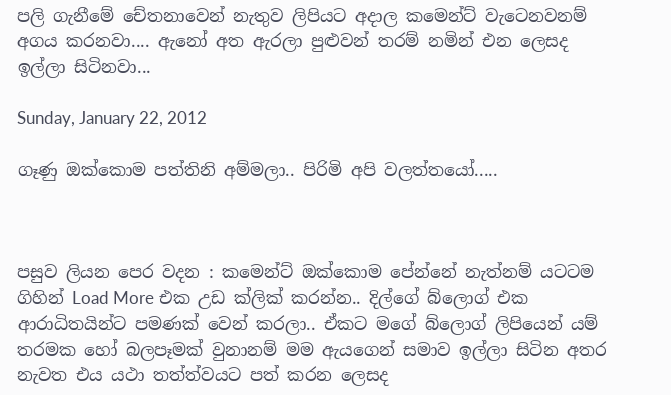පලි ගැනීමේ චේතනාවෙන් නැතුව ලිපියට අදාල කමෙන්ට් වැටෙනවනම් අගය කරනවා.... ඇනෝ අත ඇරලා පුළුවන් තරම් නමින් එන ලෙසද ඉල්ලා සිටිනවා...

Sunday, January 22, 2012

ගෑණු ඔක්කොම පත්තිනි අම්මලා.. පිරිමි අපි වලත්තයෝ.....



පසුව ලියන පෙර වදන : කමෙන්ට් ඔක්කොම පේන්නේ නැත්නම් යටටම ගිහින් Load More එක උඩ ක්ලික් කරන්න.. දිල්ගේ බ්ලොග් එක ආරාධිතයින්ට පමණක් වෙන් කරලා.. ඒකට මගේ බ්ලොග් ලිපියෙන් යම් තරමක හෝ බලපෑමක් වුනානම් මම ඇයගෙන් සමාව ඉල්ලා සිටින අතර නැවත එය යථා තත්ත්වයට පත් කරන ලෙසද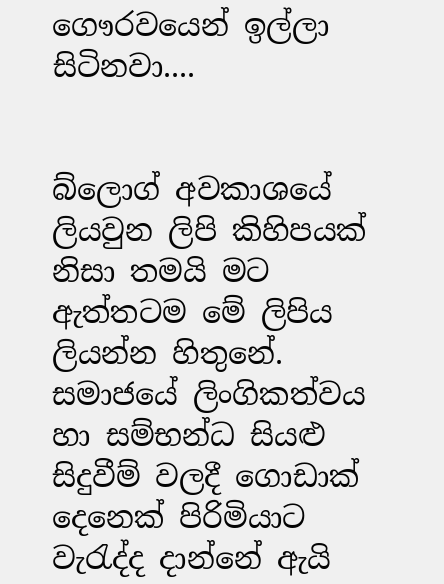ගෞරවයෙන් ඉල්ලා සිටිනවා....


බ්ලොග් අවකාශයේ ලියවුන ලිපි කිහිපයක් නිසා තමයි මට ඇත්තටම මේ ලිපිය ලියන්න හිතුනේ. සමාජයේ ලිංගිකත්වය හා සම්භන්ධ සියළු සිදුවීම් වලදී ගොඩාක් දෙනෙක් පිරිමියාට වැරැද්ද දාන්නේ ඇයි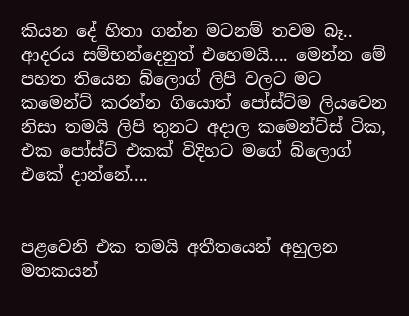කියන දේ හිතා ගන්න මටනම් තවම බෑ.. ආදරය සම්භන්දෙනුත් එහෙමයි.... මෙන්න මේ පහත තියෙන බ්ලොග් ලිපි වලට මට කමෙන්ට් කරන්න ගියොත් පෝස්ට්ම ලියවෙන නිසා තමයි ලිපි තුනට අදාල කමෙන්ට්ස් ටික, එක පෝස්ට් එකක් විදිහට මගේ බ්ලොග් එකේ දාන්නේ....


පළවෙනි එක තමයි අතීතයෙන් අහුලන මතකයන්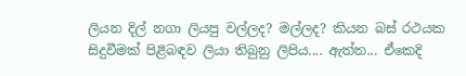ලියන දිල් නගා ලියපු වල්ලද? මල්ලද? කියන බස් රථයක සිදුවීමක් පිළිබඳව ලියා තිබුනු ලිපිය.... ඇත්ත... ඒකෙදි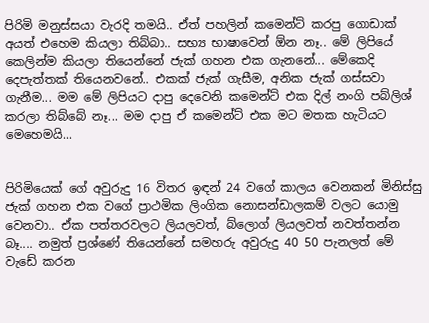පිරිමි මනුස්සයා වැරදි තමයි.. ඒත් පහලින් කමෙන්ට් කරපු ගොඩාක් අයත් එහෙම කියලා තිබ්බා.. සභ්‍ය භාෂාවෙන් ඕන නෑ.. මේ ලිපියේ කෙලින්ම කියලා තියෙන්නේ ජැක් ගහන එක ගැනනේ... මේකෙදි දෙපැත්තක් තියෙනවනේ.. එකක් ජැක් ගැසීම, අනික ජැක් ගස්සවා ගැනීම... මම මේ ලිපියට දාපු දෙවෙනි කමෙන්ට් එක දිල් නංගි පබ්ලිශ් කරලා තිබ්බේ නෑ... මම දාපු ඒ කමෙන්ට් එක මට මතක හැටියට මෙහෙමයි...


පිරිමියෙක් ගේ අවුරුදු 16 විතර ඉඳන් 24 වගේ කාලය වෙනකන් මිනිස්සු ජැක් ගහන එක වගේ ප්‍රාථමික ලිංගික නොසන්ඩාලකම් වලට යොමු වෙනවා.. ඒක පත්තරවලට ලියලවත්, බ්ලොග් ලියලවත් නවත්තන්න බෑ.... නමුත් ප්‍රශ්ණේ තියෙන්නේ සමහරු අවුරුදු 40 50 පැනලත් මේ වැඩේ කරන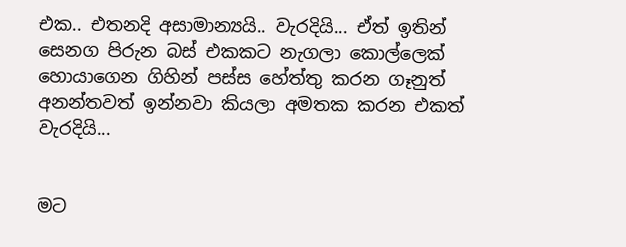එක.. එතනදි අසාමාන්‍යයි.. වැරදියි... ඒත් ඉතින් සෙනග පිරුන බස් එකකට නැගලා කොල්ලෙක් හොයාගෙන ගිහින් පස්ස හේත්තු කරන ගෑනුත් අනන්තවත් ඉන්නවා කියලා අමතක කරන එකත් වැරදියි...


මට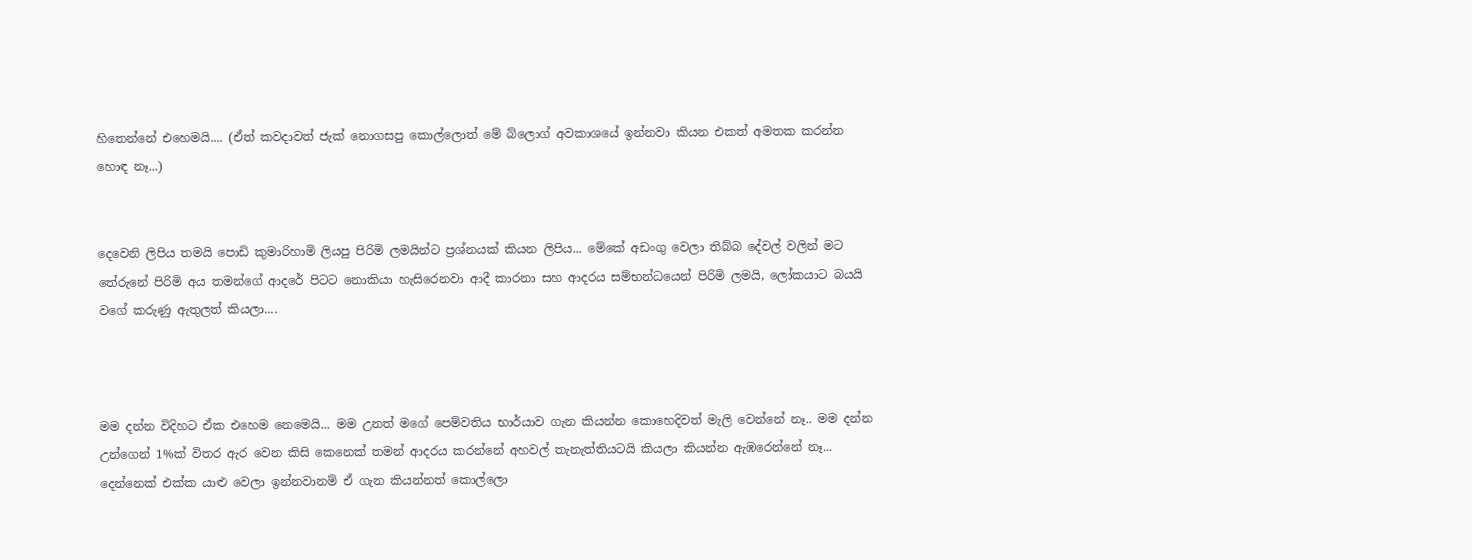හිතෙන්නේ එහෙමයි.... (ඒත් කවදාවත් ජැක් නොගසපු කොල්ලොත් මේ බ්ලොග් අවකාශයේ ඉන්නවා කියන එකත් අමතක කරන්න හොඳ නෑ...)


දෙවෙනි ලිපිය තමයි පොඩි කුමාරිහාමි ලියපු පිරිමි ලමයින්ට ප්‍රශ්නයක් කියන ලිපිය... මේකේ අඩංගු වෙලා තිබ්බ දේවල් වලින් මට තේරුනේ පිරිමි අය තමන්ගේ ආදරේ පිටට නොකියා හැසිරෙනවා ආදී කාරනා සහ ආදරය සම්භන්ධයෙන් පිරිමි ලමයි, ලෝකයාට බයයි වගේ කරුණු ඇතුලත් කියලා....



මම දන්න විදිහට ඒක එහෙම නෙමෙයි... මම උනත් මගේ පෙම්වතිය භාර්යාව ගැන කියන්න කොහෙදිවත් මැලි වෙන්නේ නෑ.. මම දන්න උන්ගෙන් 1%ක් විතර ඇර වෙන කිසි කෙනෙක් තමන් ආදරය කරන්නේ අහවල් තැනැත්තියටයි කියලා කියන්න ඇඹරෙන්නේ නෑ... දෙන්නෙක් එක්ක යාළු වෙලා ඉන්නවානම් ඒ ගැන කියන්නත් කොල්ලො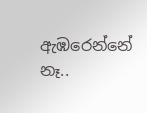ඇඹරෙන්නේ නෑ..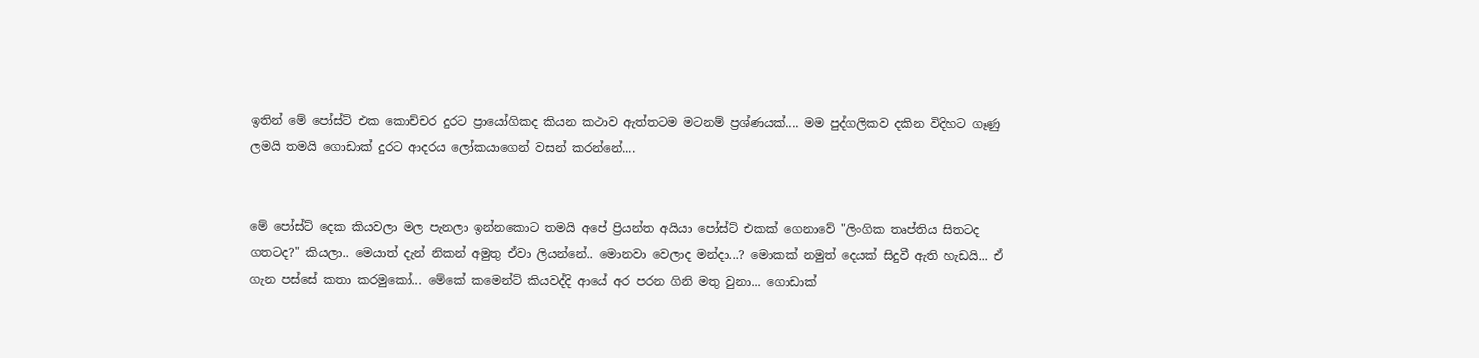ඉතින් මේ පෝස්ට් එක කොච්චර දුරට ප්‍රායෝගිකද කියන කථාව ඇත්තටම මටනම් ප්‍රශ්ණයක්.... මම පුද්ගලිකව දකින විදිහට ගෑණු ලමයි තමයි ගොඩාක් දුරට ආදරය ලෝකයාගෙන් වසන් කරන්නේ....


මේ පෝස්ට් දෙක කියවලා මල පැනලා ඉන්නකොට තමයි අපේ ප්‍රියන්ත අයියා පෝස්ට් එකක් ගෙනාවේ "ලිංගික තෘප්තිය සිතටද ගතටද?" කියලා.. මෙයාත් දැන් නිකන් අමුතු ඒවා ලියන්නේ.. මොනවා වෙලාද මන්දා...? මොකක් නමුත් දෙයක් සිදුවී ඇති හැඩයි... ඒ ගැන පස්සේ කතා කරමුකෝ... මේකේ කමෙන්ට් කියවද්දි ආයේ අර පරන ගිනි මතු වුනා... ගොඩාක්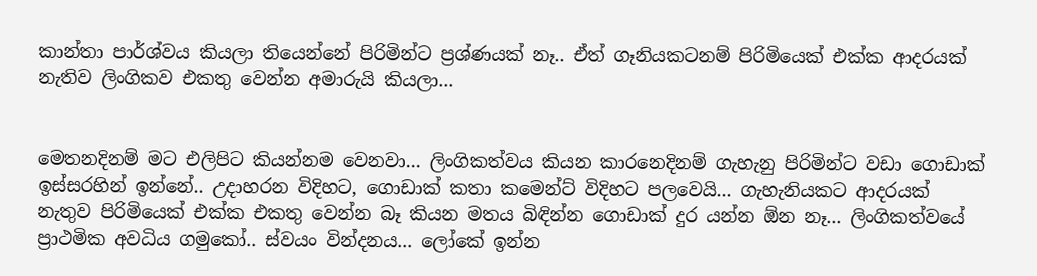කාන්තා පාර්ශ්වය කියලා තියෙන්නේ පිරිමින්ට ප්‍රශ්ණයක් නෑ.. ඒත් ගෑනියකටනම් පිරිමියෙක් එක්ක ආදරයක් නැතිව ලිංගිකව එකතු වෙන්න අමාරුයි කියලා...


මෙතනදිනම් මට එලිපිට කියන්නම වෙනවා... ලිංගිකත්වය කියන කාරනෙදිනම් ගැහැනු පිරිමින්ට වඩා ගොඩාක් ඉස්සරහින් ඉන්නේ.. උදාහරන විදිහට, ගොඩාක් කතා කමෙන්ට් විදිහට පලවෙයි... ගැහැනියකට ආදරයක් නැතුව පිරිමියෙක් එක්ක එකතු වෙන්න බෑ කියන මතය බිඳින්න ගොඩාක් දුර යන්න ඕන නෑ... ලිංගිකත්වයේ ප්‍රාථමික අවධිය ගමුකෝ.. ස්වයං වින්දනය... ලෝකේ ඉන්න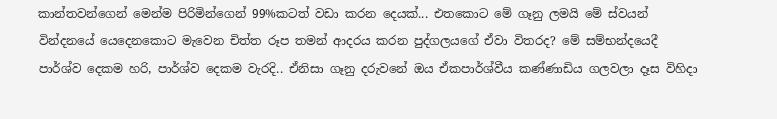කාන්තවන්ගෙන් මෙන්ම පිරිමින්ගෙන් 99%කටත් වඩා කරන දෙයක්... එතකොට මේ ගෑනු ලමයි මේ ස්වයන් වින්දනයේ යෙදෙනකොට මැවෙන චිත්ත රූප තමන් ආදරය කරන පුද්ගලයගේ ඒවා විතරද? මේ සම්භන්දයෙදී පාර්ශ්ව දෙකම හරි, පාර්ශ්ව දෙකම වැරදි.. ඒනිසා ගෑනු දරුවනේ ඔය ඒකපාර්ශ්වීය කණ්ණාඩිය ගලවලා දෑස විහිදා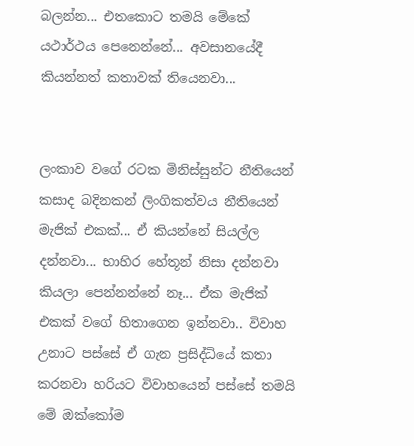බලන්න... එතකොට තමයි මේකේ යථාර්ථය පෙනෙන්නේ... අවසානයේදී කියන්නත් කතාවක් තියෙනවා...


ලංකාව වගේ රටක මිනිස්සුන්ට නීතියෙන් කසාද බදිනකන් ලිංගිකත්වය නීතියෙන් මැජික් එකක්... ඒ කියන්නේ සියල්ල දන්නවා... භාහිර හේතූන් නිසා දන්නවා කියලා පෙන්නන්නේ නෑ... ඒක මැජික් එකක් වගේ හිතාගෙන ඉන්නවා.. විවාහ උනාට පස්සේ ඒ ගැන ප්‍රසිද්ධියේ කතා කරනවා හරියට විවාහයෙන් පස්සේ තමයි මේ ඔක්කෝම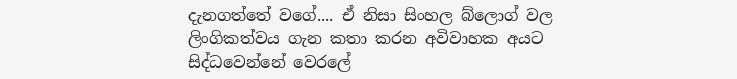දැනගත්තේ වගේ.... ඒ නිසා සිංහල බ්ලොග් වල ලිංගිකත්වය ගැන කතා කරන අවිවාහක අයට සිද්ධවෙන්නේ වෙරලේ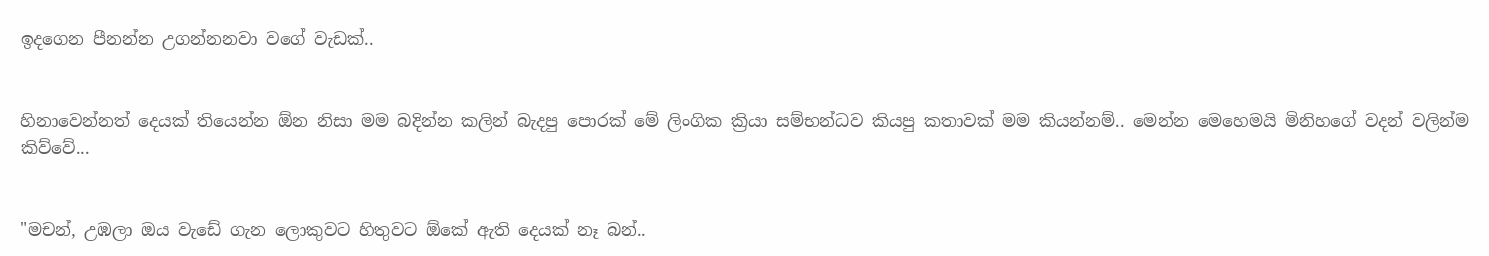ඉදගෙන පීනන්න උගන්නනවා වගේ වැඩක්..


හිනාවෙන්නත් දෙයක් තියෙන්න ඕන නිසා මම බදින්න කලින් බැදපු පොරක් මේ ලිංගික ක්‍රියා සම්භන්ධව කියපු කතාවක් මම කියන්නම්.. මෙන්න මෙහෙමයි මිනිහගේ වදන් වලින්ම කිව්වේ...


"මචන්, උඹලා ඔය වැඩේ ගැන ලොකුවට හිතුවට ඕකේ ඇති දෙයක් නෑ බන්..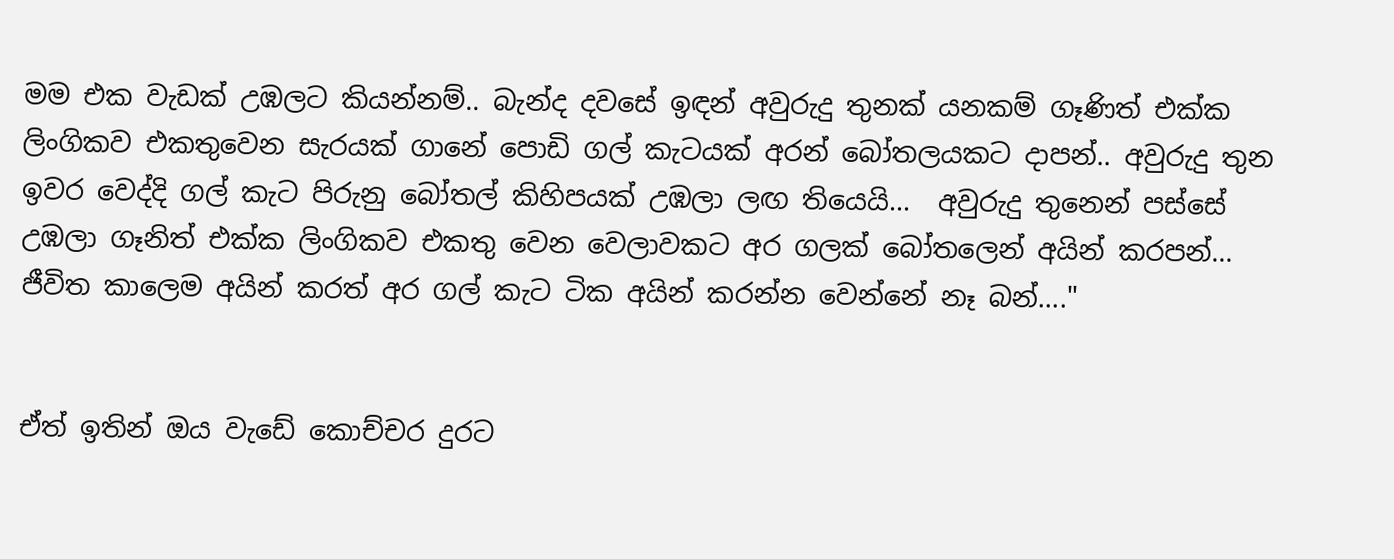මම එක වැඩක් උඹලට කියන්නම්.. බැන්ද දවසේ ඉඳන් අවුරුදු තුනක් යනකම් ගෑණිත් එක්ක ලිංගිකව එකතුවෙන සැරයක් ගානේ පොඩි ගල් කැටයක් අරන් බෝතලයකට දාපන්.. අවුරුදු තුන ඉවර වෙද්දි ගල් කැට පිරුනු බෝතල් කිහිපයක් උඹලා ලඟ තියෙයි...  අවුරුදු තුනෙන් පස්සේ උඹලා ගෑනිත් එක්ක ලිංගිකව එකතු වෙන වෙලාවකට අර ගලක් බෝතලෙන් අයින් කරපන්... ජීවිත කාලෙම අයින් කරත් අර ගල් කැට ටික අයින් කරන්න වෙන්නේ නෑ බන්...."


ඒත් ඉතින් ඔය වැඩේ කොච්චර දුරට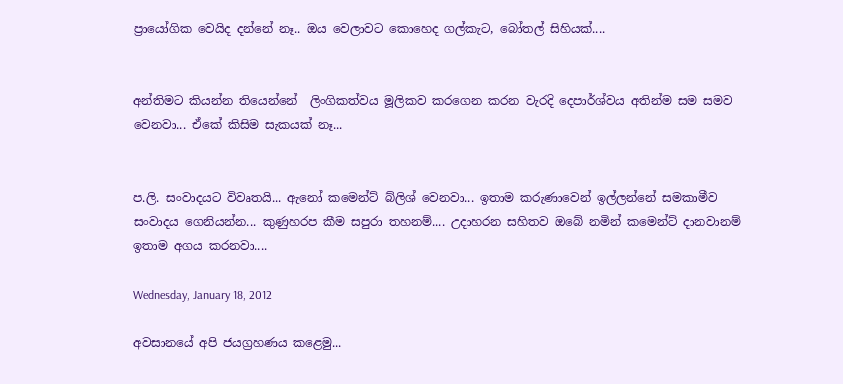ප්‍රායෝගික වෙයිද දන්නේ නෑ.. ඔය වෙලාවට කොහෙද ගල්කැට, බෝතල් සිහියක්....


අන්තිමට කියන්න තියෙන්නේ  ලිංගිකත්වය මූලිකව කරගෙන කරන වැරදි දෙපාර්ශ්වය අතින්ම සම සමව වෙනවා... ඒකේ කිසිම සැකයක් නෑ...


ප.ලි. සංවාදයට විවෘතයි... ඇනෝ කමෙන්ට් බ්ලිශ් වෙනවා... ඉතාම කරුණාවෙන් ඉල්ලන්නේ සමකාමීව සංවාදය ගෙනියන්න... කුණුහරප කීම සපුරා තහනම්.... උදාහරන සහිතව ඔබේ නමින් කමෙන්ට් දානවානම් ඉතාම අගය කරනවා....

Wednesday, January 18, 2012

අවසානයේ අපි ජයග්‍රහණය කළෙමු...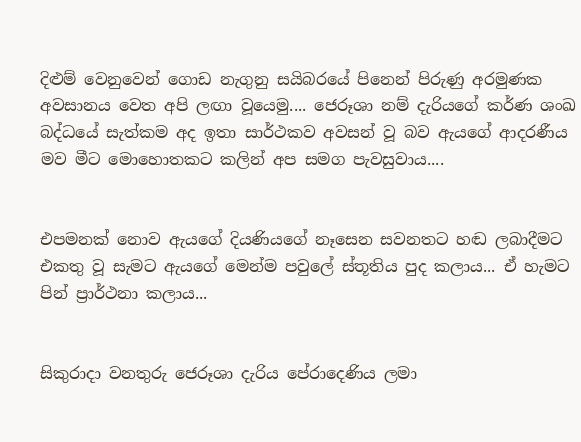දිළුම් වෙනුවෙන් ගොඩ නැගුනු සයිබරයේ පිනෙන් පිරුණු අරමුණක අවසානය වෙත අපි ලඟා වූයෙමු.... ජෙරූශා නම් දැරියගේ කර්ණ ශංඛ බද්ධයේ සැත්කම අද ඉතා සාර්ථකව අවසන් වූ බව ඇයගේ ආදරණීය මව මීට මොහොතකට කලින් අප සමග පැවසුවාය....


එපමනක් නොව ඇයගේ දියණියගේ නෑසෙන සවනතට හඬ ලබාදීමට එකතු වූ සැමට ඇයගේ මෙන්ම පවුලේ ස්තූතිය පුද කලාය... ඒ හැමට පින් ප්‍රාර්ථනා කලාය...


සිකුරාදා වනතුරු ජෙරූශා දැරිය පේරාදෙණිය ලමා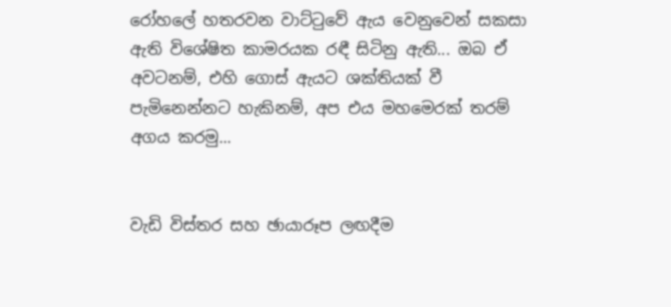රෝහලේ හතරවන වාට්ටුවේ ඇය වෙනුවෙන් සකසා ඇති විශේෂිත කාමරයක රඳී සිටිනු ඇති... ඔබ ඒ අවටනම්, එහි ගොස් ඇයට ශක්තියක් වී පැමිනෙන්නට හැකිනම්, අප එය මහමෙරක් තරම් අගය කරමු...


වැඩි විස්තර සහ ඡායාරූප ලඟදීම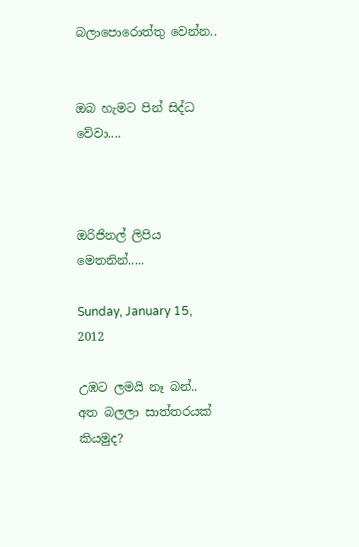බලාපොරොත්තු වෙන්න..


ඔබ හැමට පින් සිද්ධ වේවා....



ඔරිජිනල් ලිපිය මෙතනින්.....

Sunday, January 15, 2012

උඹට ලමයි නෑ බන්.. අත බලලා සාත්තරයක් කියමුද?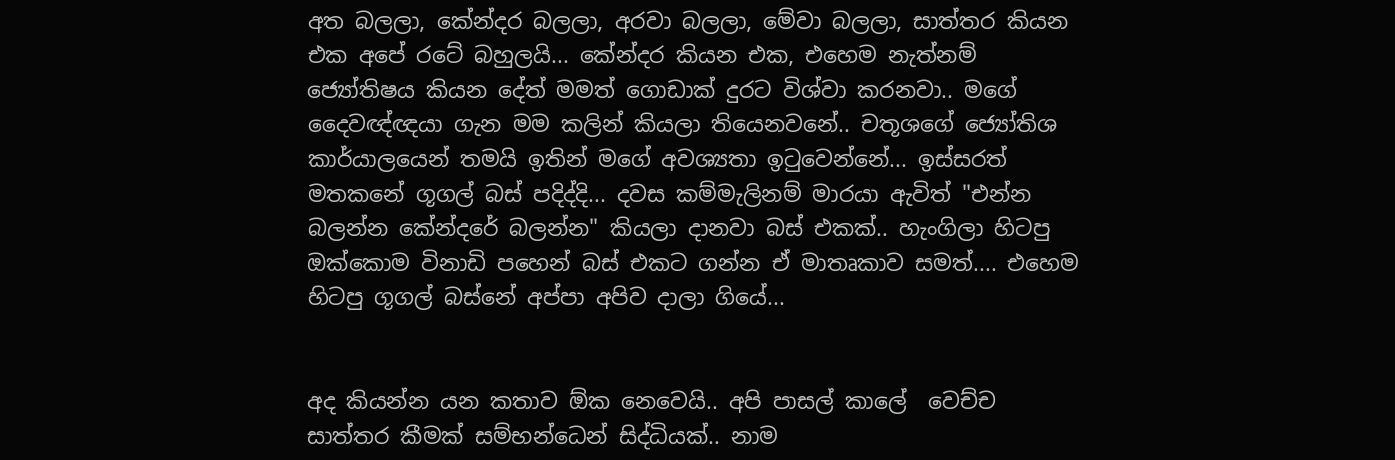අත බලලා, කේන්දර බලලා, අරවා බලලා, මේවා බලලා, සාත්තර කියන එක අපේ රටේ බහුලයි... කේන්දර කියන එක, එහෙම නැත්නම් ජ්‍යෝතිෂය කියන දේත් මමත් ගොඩාක් දුරට විශ්වා කරනවා.. මගේ දෛවඥ්ඥයා ගැන මම කලින් කියලා තියෙනවනේ.. චතූශගේ ජ්‍යෝතිශ කාර්යාලයෙන් තමයි ඉතින් මගේ අවශ්‍යතා ඉටුවෙන්නේ... ඉස්සරත් මතකනේ ගූගල් බස් පදිද්දි... දවස කම්මැලිනම් මාරයා ඇවිත් "එන්න බලන්න කේන්දරේ බලන්න" කියලා දානවා බස් එකක්.. හැංගිලා හිටපු ඔක්කොම විනාඩි පහෙන් බස් එකට ගන්න ඒ මාතෘකාව සමත්.... එහෙම හිටපු ගූගල් බස්නේ අප්පා අපිව දාලා ගියේ...


අද කියන්න යන කතාව ඕක නෙවෙයි.. අපි පාසල් කාලේ  වෙච්ච සාත්තර කීමක් සම්භන්ධෙන් සිද්ධියක්.. නාම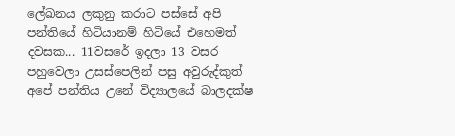ලේඛනය ලකුනු කරාට පස්සේ අපි පන්තියේ හිටියානම් හිටියේ එහෙමත් දවසක... 11වසරේ ඉදලා 13 වසර පහුවෙලා උසස්පෙලින් පසු අවුරුද්කුත් අපේ පන්තිය උනේ විද්‍යාලයේ බාලදක්ෂ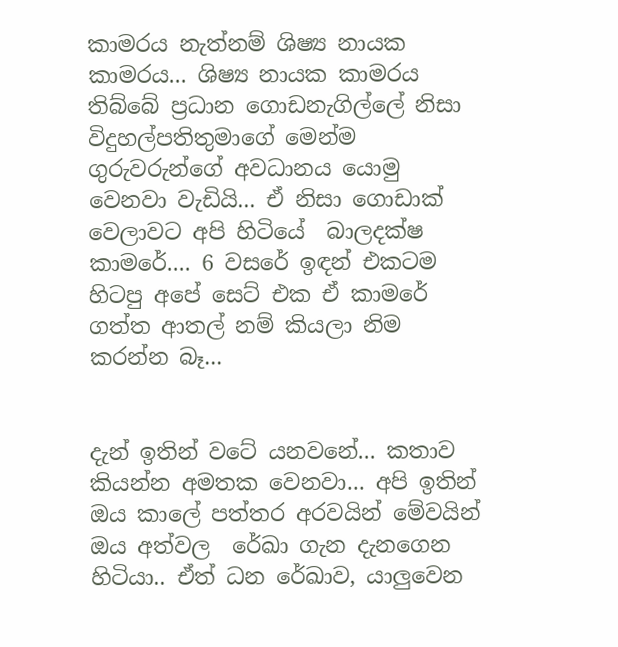කාමරය නැත්නම් ශිෂ්‍ය නායක කාමරය... ශිෂ්‍ය නායක කාමරය තිබ්බේ ප්‍රධාන ගොඩනැගිල්ලේ නිසා විදුහල්පතිතුමාගේ මෙන්ම ගුරුවරුන්ගේ අවධානය යොමු වෙනවා වැඩියි... ඒ නිසා ගොඩාක් වෙලාවට අපි හිටියේ  බාලදක්ෂ කාමරේ.... 6 වසරේ ඉඳන් එකටම හිටපු අපේ සෙට් එක ඒ කාමරේ ගත්ත ආතල් නම් කියලා නිම කරන්න බෑ...


දැන් ඉතින් වටේ යනවනේ... කතාව කියන්න අමතක වෙනවා... අපි ඉතින් ඔය කාලේ පත්තර අරවයින් මේවයින් ඔය අත්වල  රේඛා ගැන දැනගෙන හිටියා.. ඒත් ධන රේඛාව, යාලුවෙන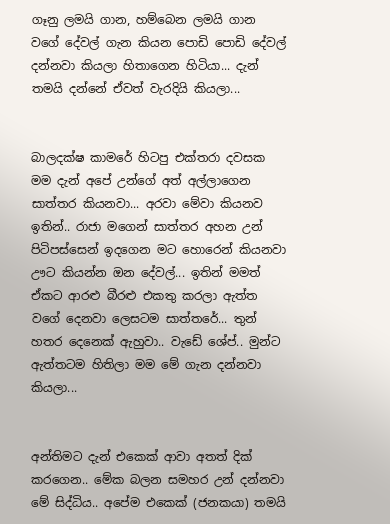ගෑනු ලමයි ගාන, හම්බෙන ලමයි ගාන වගේ දේවල් ගැන කියන පොඩි පොඩි දේවල් දන්නවා කියලා හිතාගෙන හිටියා... දැන් තමයි දන්නේ ඒවත් වැරදියි කියලා...


බාලදක්ෂ කාමරේ හිටපු එක්තරා දවසක මම දැන් අපේ උන්ගේ අත් අල්ලාගෙන සාත්තර කියනවා... අරවා මේවා කියනව ඉතින්.. රාජා මගෙන් සාත්තර අහන උන් පිටිපස්සෙන් ඉදගෙන මට හොරෙන් කියනවා ඌට කියන්න ඔන දේවල්... ඉතින් මමත් ඒකට ආරළු බීරළු එකතු කරලා ඇත්ත වගේ දෙනවා ලෙසටම සාත්තරේ... තුන් හතර දෙනෙක් ඇහුවා.. වැඩේ ශේප්.. මුන්ට ඇත්තටම හිතිලා මම මේ ගැන දන්නවා කියලා...


අන්තිමට දැන් එකෙක් ආවා අතත් දික් කරගෙන.. මේක බලන සමහර උන් දන්නවා මේ සිද්ධිය.. අපේම එකෙක් (ජනකයා) තමයි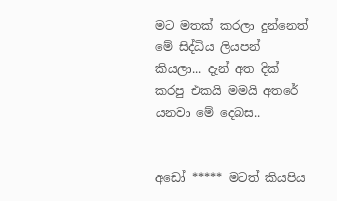මට මතක් කරලා දුන්නෙත් මේ සිද්ධිය ලියපන් කියලා... දැන් අත දික් කරපු එකයි මමයි අතරේ යනවා මේ දෙබස..


අඩෝ ***** මටත් කියපිය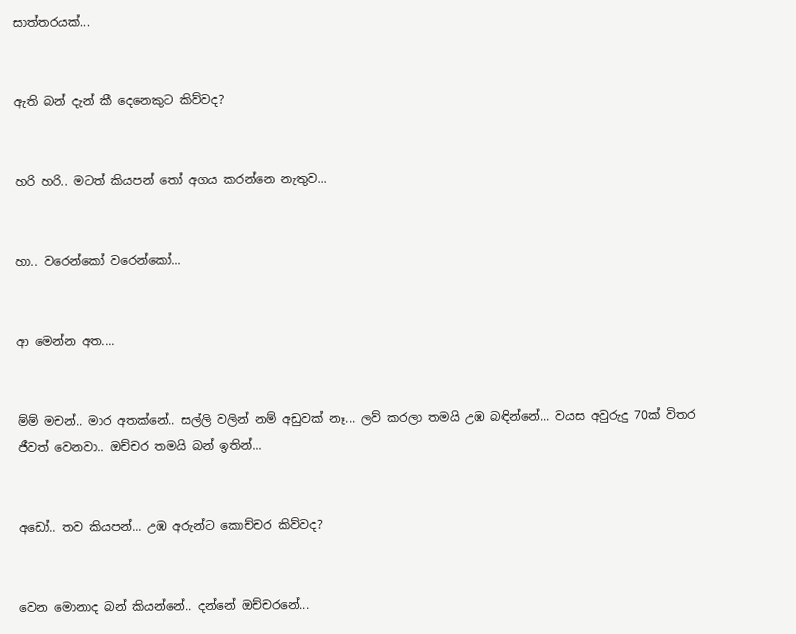සාත්තරයක්...


ඇති බන් දැන් කී දෙනෙකුට කිව්වද?


හරි හරි.. මටත් කියපන් තෝ අගය කරන්නෙ නැතුව...


හා.. වරෙන්කෝ වරෙන්කෝ...


ආ මෙන්න අත....


ම්ම් මචන්.. මාර අතක්නේ.. සල්ලි වලින් නම් අඩුවක් නෑ... ලව් කරලා තමයි උඹ බඳින්නේ... වයස අවුරුදු 70ක් විතර ජීවත් වෙනවා.. ඔච්චර තමයි බන් ඉතින්...


අඩෝ.. තව කියපන්... උඹ අරුන්ට කොච්චර කිව්වද?


වෙන මොනාද බන් කියන්නේ.. දන්නේ ඔච්චරනේ...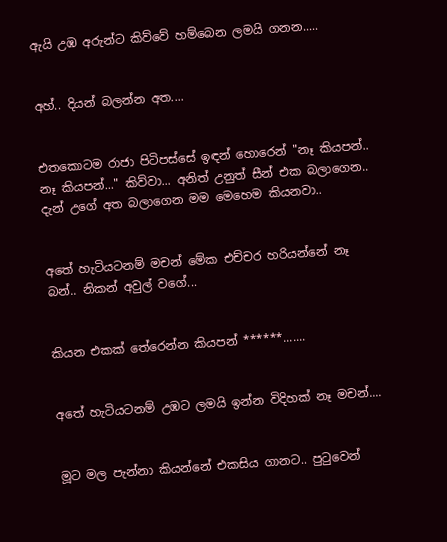ඇයි උඹ අරුන්ට කිව්වේ හම්බෙන ලමයි ගනන.....


අහ්.. දියන් බලන්න අත....


එතකොටම රාජා පිටිපස්සේ ඉඳන් හොරෙන් "නෑ කියපන්.. නෑ කියපන්..." කිව්වා... අනිත් උනුත් සීන් එක බලාගෙන.. දැන් උගේ අත බලාගෙන මම මෙහෙම කියනවා..


අතේ හැටියටනම් මචන් මේක එච්චර හරියන්නේ නෑ බන්.. නිකන් අවුල් වගේ...


කියන එකක් තේරෙන්න කියපන් ******.......


අතේ හැටියටනම් උඹට ලමයි ඉන්න විදිහක් නෑ මචන්....


මූට මල පැන්නා කියන්නේ එකසිය ගානට.. පුටුවෙන්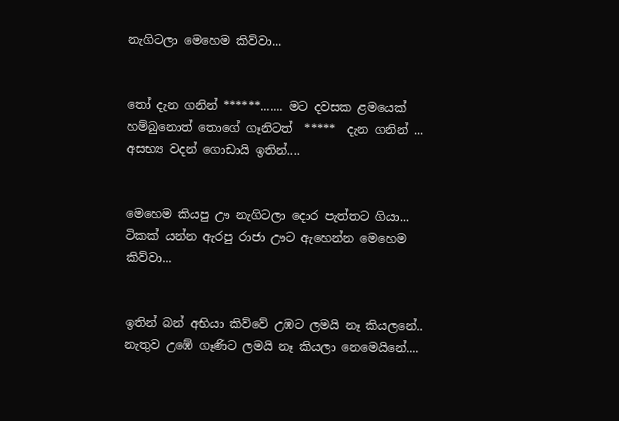නැගිටලා මෙහෙම කිව්වා...


තෝ දැන ගනින් ******....... මට දවසක ළමයෙක් හම්බුනොත් තොගේ ගෑනිටත්  *****  දැන ගනින් ... අසභ්‍ය වදන් ගොඩායි ඉතින්....


මෙහෙම කියපු ඌ නැගිටලා දොර පැත්තට ගියා... ටිකක් යන්න ඇරපු රාජා ඌට ඇහෙන්න මෙහෙම කිව්වා...


ඉතින් බන් අභියා කිව්වේ උඹට ලමයි නෑ කියලනේ.. නැතුව උඹේ ගෑණිට ලමයි නෑ කියලා නෙමෙයිනේ....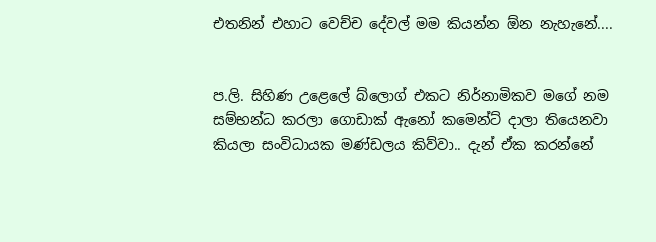එතනින් එහාට වෙච්ච දේවල් මම කියන්න ඕන නැහැනේ....


ප.ලි. සිහිණ උළෙලේ බ්ලොග් එකට නිර්නාමිකව මගේ නම සම්භන්ධ කරලා ගොඩාක් ඇනෝ කමෙන්ට් දාලා තියෙනවා කියලා සංවිධායක මණ්ඩලය කිව්වා.. දැන් ඒක කරන්නේ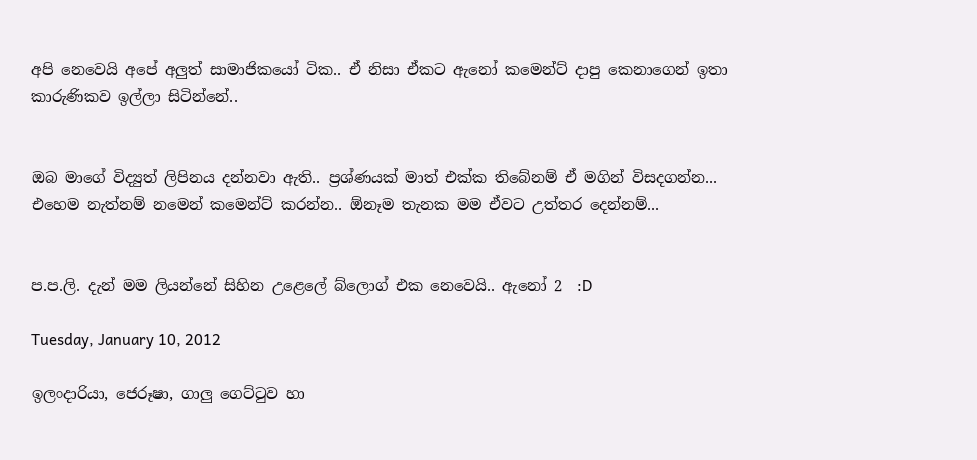අපි නෙවෙයි අපේ අලුත් සාමාජිකයෝ ටික.. ඒ නිසා ඒකට ඇනෝ කමෙන්ට් දාපු කෙනාගෙන් ඉතා කාරුණිකව ඉල්ලා සිටින්නේ..


ඔබ මාගේ විද්‍යුත් ලිපිනය දන්නවා ඇති.. ප්‍රශ්ණයක් මාත් එක්ක තිබේනම් ඒ මගින් විසදගන්න... එහෙම නැත්නම් නමෙන් කමෙන්ට් කරන්න.. ඕනෑම තැනක මම ඒවට උත්තර දෙන්නම්...


ප.ප.ලි. දැන් මම ලියන්නේ සිහින උළෙලේ බ්ලොග් එක නෙවෙයි.. ඇනෝ 2  :D

Tuesday, January 10, 2012

ඉලංදාරියා, ජෙරූෂා, ගාලු ගෙට්ටුව හා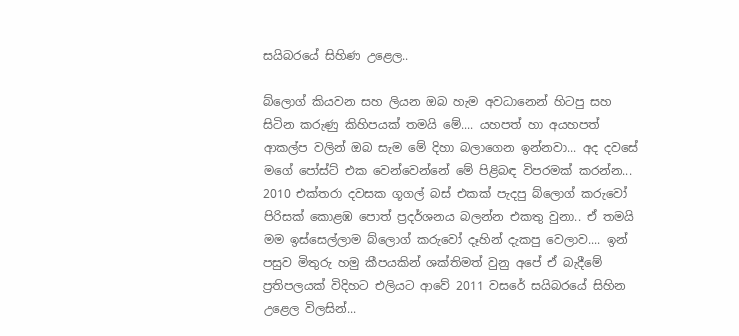සයිබරයේ සිහිණ උළෙල..

බ්ලොග් කියවන සහ ලියන ඔබ හැම අවධානෙන් හිටපු සහ සිටින කරුණු කිහිපයක් තමයි මේ.... යහපත් හා අයහපත් ආකල්ප වලින් ඔබ සැම මේ දිහා බලාගෙන ඉන්නවා... අද දවසේ මගේ පෝස්ට් එක වෙන්වෙන්නේ මේ පිළිබඳ විපරමක් කරන්න... 2010 එක්තරා දවසක ගූගල් බස් එකක් පැදපු බ්ලොග් කරුවෝ පිරිසක් කොළඹ පොත් ප්‍රදර්ශනය බලන්න එකතු වුනා.. ඒ තමයි මම ඉස්සෙල්ලාම බ්ලොග් කරුවෝ දෑහින් දැකපු වෙලාව.... ඉන් පසුව මිතුරු හමු කීපයකින් ශක්තිමත් වුනු අපේ ඒ බැදීමේ ප්‍රතිපලයක් විදිහට එලියට ආවේ 2011 වසරේ සයිබරයේ සිහින උළෙල විලසින්...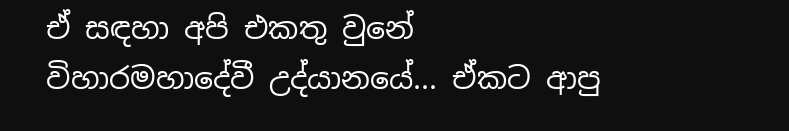ඒ සඳහා අපි එකතු වුනේ විහාරමහාදේවී උද්යානයේ... ඒකට ආපු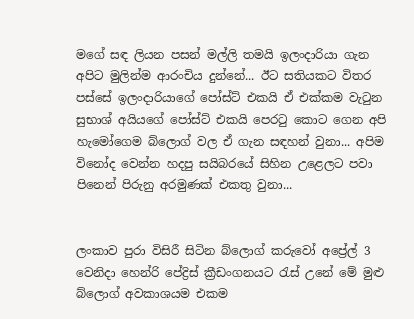මගේ සඳ ලියන පසන් මල්ලි තමයි ඉලංදාරියා ගැන අපිට මුලින්ම ආරංචිය දුන්නේ... ඊට සතියකට විතර පස්සේ ඉලංදාරියාගේ පෝස්ට් එකයි ඒ එක්කම වැටුන සුභාශ් අයියගේ පෝස්ට් එකයි පෙරටු කොට ගෙන අපි හැමෝගෙම බ්ලොග් වල ඒ ගැන සඳහන් වුනා... අපිම විනෝද වෙන්න හදපු සයිබරයේ සිහින උළෙලට පවා පිනෙන් පිරුනු අරමුණක් එකතු වුනා...


ලංකාව පුරා විසිරී සිටින බ්ලොග් කරුවෝ අප්‍රේල් 3 වෙනිදා හෙන්රි පේද්‍රිස් ක්‍රීඩංගනයට රැස් උනේ මේ මුළු බ්ලොග් අවකාශයම එකම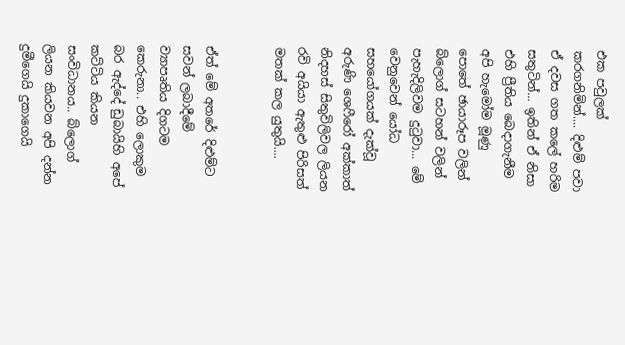එක පවුලක් කරගනිමින්.... දිළුම් පවා ඒ දවස ගත කලේ හරිම සතුටින්... ඉතින් ඒ නිසා එහි ප්‍රීතිය බෙදාගැනීම අපි හැමෝම මූණු පොතේ ඡායාරූප වලින් බ්ලොග් සටහන් වලින් පැහැදිලිවම දුටුවා... මේ වෙනුවෙන් යෝධ සහයෝගයක් දැක්වූ අරුණි ශෙෆීරෝ අක්කාත් නිදහස් සිතුවිලිවල ලියන රවි අයියා ඇතුළු පිරිසත් මතක් කල යුතුයි....


ඒත් මේ අතරේ දිළුම්ට සවන් ලබාදීමේ ව්‍යාපෘතිය දිගටම කෙරුනා.. එහි ලොකුම බර ඇද්දේ ඩුබායිහි අපේ කට්ටිය කියන සංවිධානය.. බ්ලොග් ලියන කියවන අපි දන්න දුමීගෙයි දුකාගෙයි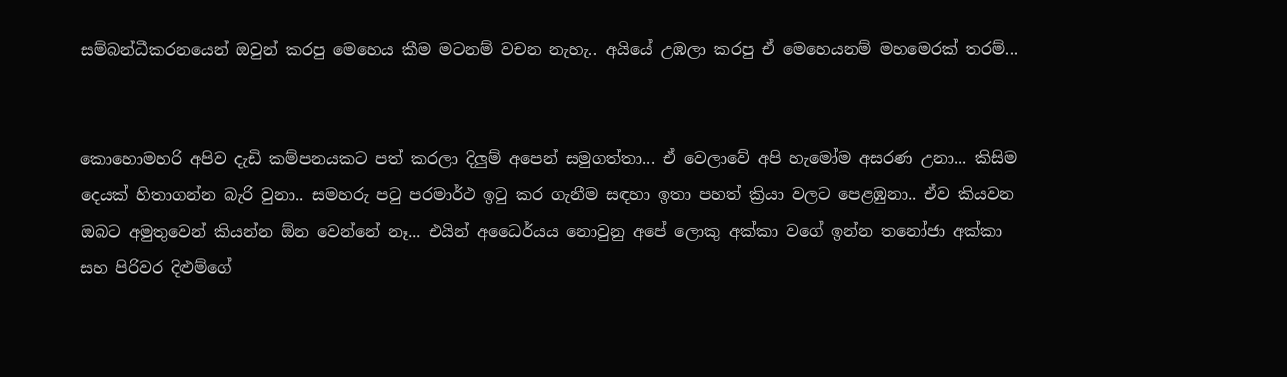සම්බන්ධීකරනයෙන් ඔවුන් කරපු මෙහෙය කීම මටනම් වචන නැහැ.. අයියේ උඹලා කරපු ඒ මෙහෙයනම් මහමෙරක් තරම්...


කොහොමහරි අපිව දැඩි කම්පනයකට පත් කරලා දිලුම් අපෙන් සමුගත්තා... ඒ වෙලාවේ අපි හැමෝම අසරණ උනා... කිසිම දෙයක් හිතාගන්න බැරි වුනා.. සමහරු පටු පරමාර්ථ ඉටු කර ගැනීම සඳහා ඉතා පහත් ක්‍රියා වලට පෙළඹුනා.. ඒව කියවන ඔබට අමුතුවෙන් කියන්න ඕන වෙන්නේ නෑ... එයින් අධෛර්යය නොවුනු අපේ ලොකු අක්කා වගේ ඉන්න තනෝජා අක්කා සහ පිරිවර දිළුම්ගේ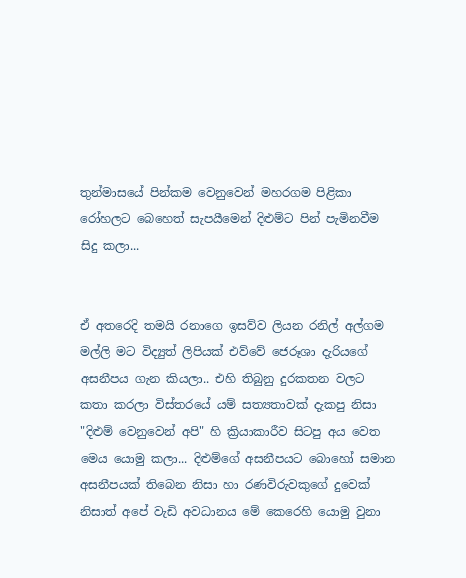තුන්මාසයේ පින්කම වෙනුවෙන් මහරගම පිළිකා රෝහලට බෙහෙත් සැපයීමෙන් දිළුම්ට පින් පැමිනවීම සිදු කලා...


ඒ අතරෙදි තමයි රනාගෙ ඉසව්ව ලියන රනිල් අල්ගම මල්ලි මට විද්‍යුත් ලිපියක් එව්වේ ජෙරූශා දැරියගේ අසනීපය ගැන කියලා.. එහි තිබුනු දුරකතන වලට කතා කරලා විස්තරයේ යම් සත්‍යතාවක් දැකපු නිසා "දිළුම් වෙනුවෙන් අපි" හි ක්‍රියාකාරීව සිටපු අය වෙත මෙය යොමු කලා... දිළුම්ගේ අසනීපයට බොහෝ සමාන අසනීපයක් තිබෙන නිසා හා රණවිරුවකුගේ දුවෙක් නිසාත් අපේ වැඩි අවධානය මේ කෙරෙහි යොමු වුනා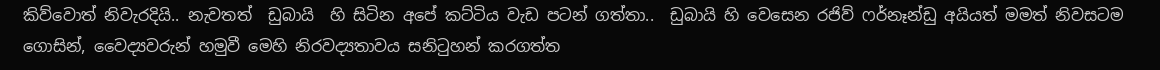කිව්වොත් නිවැරදියි.. නැවතත්  ඩුබායි  හි සිටින අපේ කට්ටිය වැඩ පටන් ගත්තා..  ඩුබායි හි වෙසෙන රජිව් ෆර්නෑන්ඩු අයියත් මමත් නිවසටම ගොසින්, වෛද්‍යවරුන් හමුවී මෙහි නිරවද්‍යතාවය සනිටුහන් කරගත්ත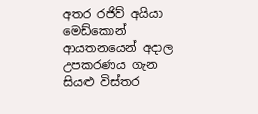අතර රජිව් අයියා මෙඩ්කොන් ආයතනයෙන් අදාල උපකරණය ගැන සියළු විස්තර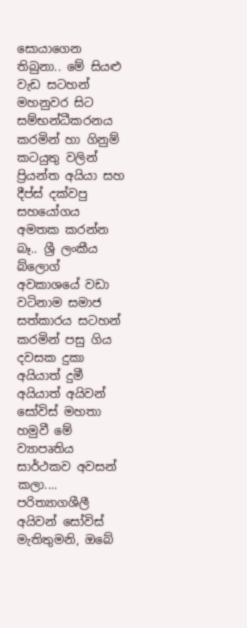සොයාගෙන තිබුනා.. මේ සියළු වැඩ සටහන් මහනුවර සිට සම්භන්ධීකරනය කරමින් හා ගිනුම් කටයුතු වලින් ප්‍රියන්ත අයියා සහ දීප්ස් දක්වපු සහයෝගය අමතක කරන්න බෑ.. ශ්‍රී ලංකීය බ්ලොග් අවකාශයේ වඩා වටිනාම සමාජ සත්කාරය සටහන් කරමින් පසු ගිය දවසක දුකා අයියාත් දුමී අයියාත් අයිවන් සෝවිස් මහතා හමුවී මේ ව්‍යාපෘතිය සාර්ථකව අවසන් කලා.... පරිත්‍යාගශීලී අයිවන් සෝවිස් මැතිතුමනි, ඔබේ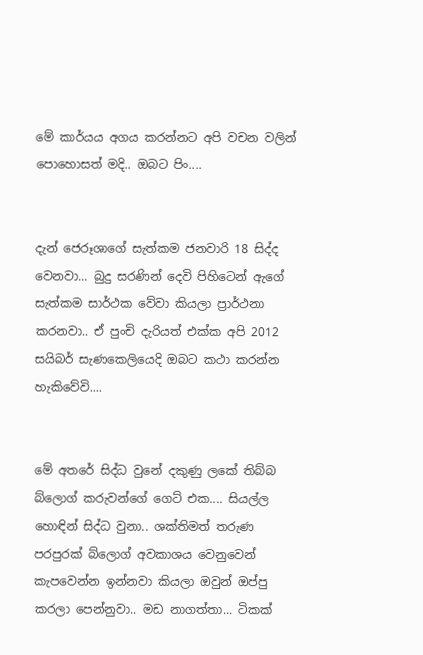මේ කාර්යය අගය කරන්නට අපි වචන වලින් පොහොසත් මදි.. ඔබට පිං....


දැන් ජෙරූශාගේ සැත්කම ජනවාරි 18 සිද්ද වෙනවා... බුදු සරණින් දෙවි පිහිටෙන් ඇගේ සැත්කම සාර්ථක වේවා කියලා ප්‍රාර්ථනා කරනවා.. ඒ පුංචි දැරියත් එක්ක අපි 2012 සයිබර් සැණකෙලියෙදි ඔබට කථා කරන්න හැකිවේවි....


මේ අතරේ සිද්ධ වුනේ දකුණු ලකේ තිබ්බ බ්ලොග් කරුවන්ගේ ගෙට් එක.... සියල්ල හොඳින් සිද්ධ වුනා.. ශක්තිමත් තරුණ පරපුරක් බ්ලොග් අවකාශය වෙනුවෙන් කැපවෙන්න ඉන්නවා කියලා ඔවුන් ඔප්පු කරලා පෙන්නුවා.. මඩ නාගත්තා... ටිකක්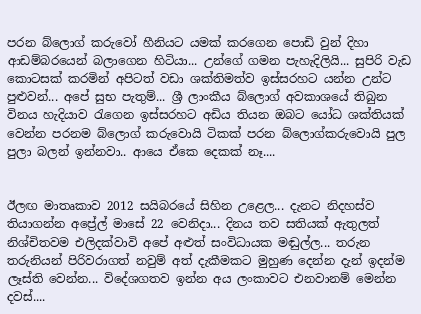පරන බ්ලොග් කරුවෝ හීනියට යමක් කරගෙන පොඩි වුන් දිහා ආඩම්බරයෙන් බලාගෙන හිටියා... උන්ගේ ගමන පැහැදිලියි... සුපිරි වැඩ කොටසක් කරමින් අපිටත් වඩා ශක්තිමත්ව ඉස්සරහට යන්න උන්ට පුළුවන්... අපේ සුභ පැතුම්... ශ්‍රී ලාංකීය බ්ලොග් අවකාශයේ තිබුන විනය හැදියාව රැගෙන ඉස්සරහට අඩිය තියන ඔබට යෝධ ශක්තියක් වෙන්න පරනම බ්ලොග් කරුවොයි ටිකක් පරන බ්ලොග්කරුවොයි පුල පුලා බලන් ඉන්නවා.. ආයෙ ඒකෙ දෙකක් නෑ....


ඊලඟ මාතෘකාව 2012 සයිබරයේ සිහින උළෙල... දැනට නිදහස්ව තියාගන්න අප්‍රේල් මාසේ 22 වෙනිදා... දිනය තව සතියක් ඇතුලත් නිශ්චිතවම එලිදක්වාවි අපේ අළුත් සංවිධායක මඬුල්ල... තරුන තරුනියන් පිරිවරාගත් නවුම් අත් දැකීමකට මුහුණ දෙන්න දැන් ඉදන්ම ලෑස්ති වෙන්න... විදේශගතව ඉන්න අය ලංකාවට එනවානම් මෙන්න දවස්....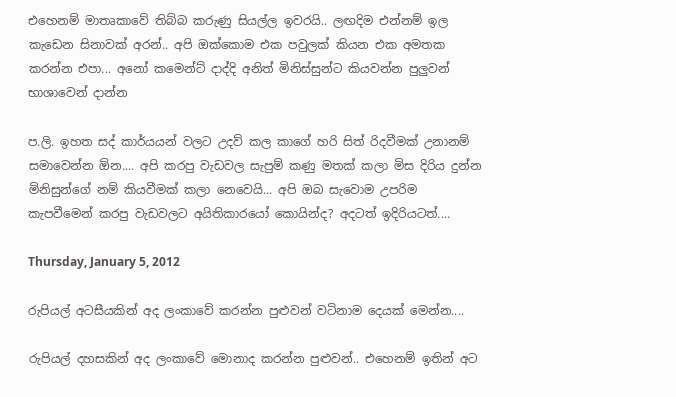එහෙනම් මාතෘකාවේ තිබ්බ කරුණු සියල්ල ඉවරයි.. ලඟදිම එන්නම් ඉල කැඩෙන සිනාවක් අරන්.. අපි ඔක්කොම එක පවුලක් කියන එක අමතක කරන්න එපා... අනෝ කමෙන්ට් දාද්දි අනිත් මිනිස්සුන්ට කියවන්න පුලුවන් භාශාවෙන් දාන්න

ප.ලි. ඉහත සද් කාර්යයන් වලට උදව් කල කාගේ හරි සිත් රිදවීමක් උනානම් සමාවෙන්න ඕන.... අපි කරපු වැඩවල සැපුම් කණු මතක් කලා මිස දිරිය දුන්න මිනිසුන්ගේ නම් කියවීමක් කලා නෙවෙයි... අපි ඔබ සැවොම උපරිම කැපවීමෙන් කරපු වැඩවලට අයිතිකාරයෝ කොයින්ද? අදටත් ඉදිරියටත්....

Thursday, January 5, 2012

රුපියල් අටසීයකින් අද ලංකාවේ කරන්න පුළුවන් වටිනාම දෙයක් මෙන්න....

රුපියල් දහසකින් අද ලංකාවේ මොනාද කරන්න පුළුවන්.. එහෙනම් ඉතින් අට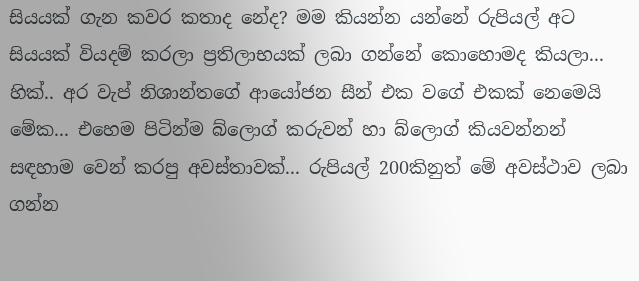සියයක් ගැන කවර කතාද නේද? මම කියන්න යන්නේ රුපියල් අට සියයක් වියදම් කරලා ප්‍රතිලාභයක් ලබා ගන්නේ කොහොමද කියලා... හික්.. අර වැප් නිශාන්තගේ ආයෝජන සීන් එක වගේ එකක් නෙමෙයි මේක... එහෙම පිටින්ම බ්ලොග් කරුවන් හා බ්ලොග් කියවන්නන් සඳහාම වෙන් කරපු අවස්තාවක්... රුපියල් 200කිනුත් මේ අවස්ථාව ලබා ගන්න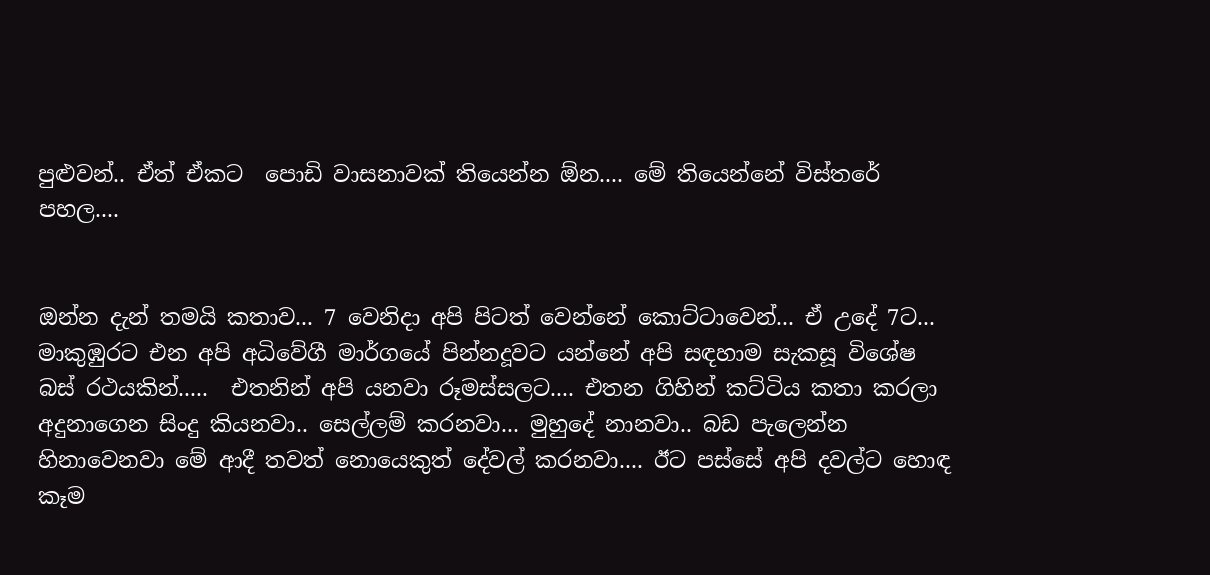පුළුවන්.. ඒත් ඒකට  පොඩි වාසනාවක් තියෙන්න ඕන.... මේ තියෙන්නේ විස්තරේ පහල....


ඔන්න දැන් තමයි කතාව... 7 වෙනිදා අපි පිටත් වෙන්නේ කොට්ටාවෙන්... ඒ උදේ 7ට... මාකුඹුරට එන අපි අධිවේගී මාර්ගයේ පින්නදූවට යන්නේ අපි සඳහාම සැකසූ විශේෂ බස් රථයකින්.....  එතනින් අපි යනවා රූමස්සලට.... එතන ගිහින් කට්ටිය කතා කරලා අදුනාගෙන සිංදු කියනවා.. සෙල්ලම් කරනවා... මුහුදේ නානවා.. බඩ පැලෙන්න හිනාවෙනවා මේ ආදී තවත් නොයෙකුත් දේවල් කරනවා.... ඊට පස්සේ අපි දවල්ට හොඳ කෑම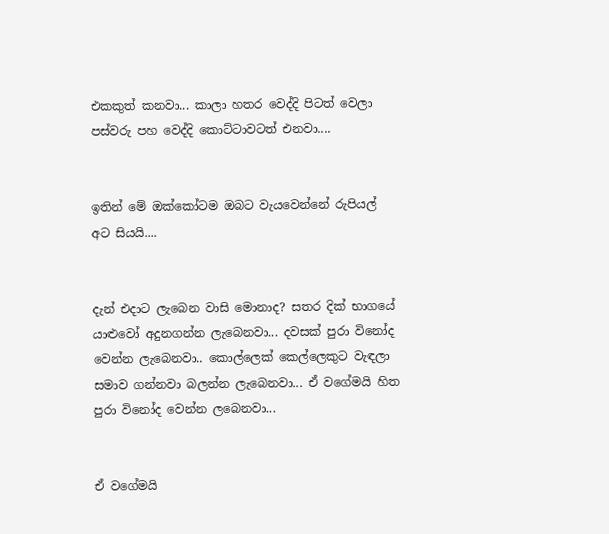එකකුත් කනවා... කාලා හතර වෙද්දි පිටත් වෙලා පස්වරු පහ වෙද්දි කොට්ටාවටත් එනවා....


ඉතින් මේ ඔක්කෝටම ඔබට වැයවෙන්නේ රුපියල් අට සියයි....


දැන් එදාට ලැබෙන වාසි මොනාද? සතර දික් භාගයේ යාළුවෝ අදුනගන්න ලැබෙනවා... දවසක් පුරා විනෝද වෙන්න ලැබෙනවා.. කොල්ලෙක් කෙල්ලෙකුට වැඳලා සමාව ගන්නවා බලන්න ලැබෙනවා... ඒ වගේමයි හිත පුරා විනෝද වෙන්න ලබෙනවා...


ඒ වගේමයි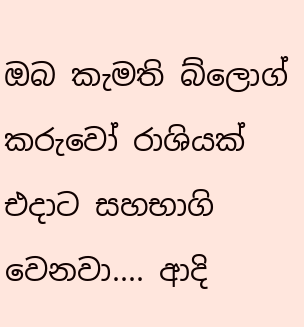ඔබ කැමති බ්ලොග් කරුවෝ රාශියක් එදාට සහභාගි වෙනවා.... ආදි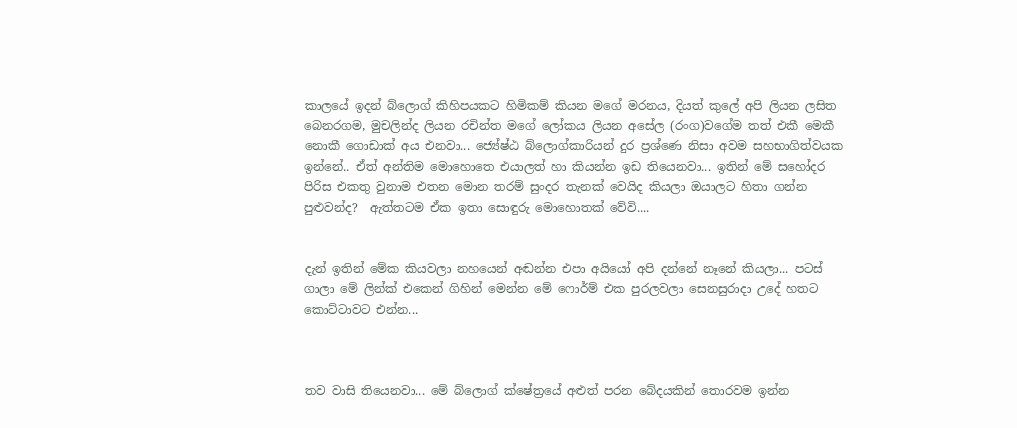කාලයේ ඉදන් බ්ලොග් කිහිපයකට හිමිකම් කියන මගේ මරනය, දියත් කුලේ අපි ලියන ලසිත බෙනරගම, මුචලින්ද ලියන රචින්ත මගේ ලෝකය ලියන අසේල (රංග)වගේම තත් එකී මෙකී නොකී ගොඩාක් අය එනවා... ජ්‍යේෂ්ඨ බ්ලොග්කාරියන් දුර ප්‍රශ්ණෙ නිසා අවම සහභාගිත්වයක ඉන්නේ.. ඒත් අන්තිම මොහොතෙ එයාලත් හා කියන්න ඉඩ තියෙනවා... ඉතින් මේ සහෝදර පිරිස එකතු වුනාම එතන මොන තරම් සුංදර තැනක් වෙයිද කියලා ඔයාලට හිතා ගන්න පුළුවන්ද?  ඇත්තටම ඒක ඉතා සොඳුරු මොහොතක් වේවි....


දැන් ඉතින් මේක කියවලා නහයෙන් අඬන්න එපා අයියෝ අපි දන්නේ නෑනේ කියලා... පටස් ගාලා මේ ලින්ක් එකෙන් ගිහින් මෙන්න මේ ෆොර්ම් එක පුරලවලා සෙනසුරාදා උදේ හතට කොට්ටාවට එන්න...



තව වාසි තියෙනවා... මේ බ්ලොග් ක්ෂේත්‍රයේ අළුත් පරන බේදයකින් තොරවම ඉන්න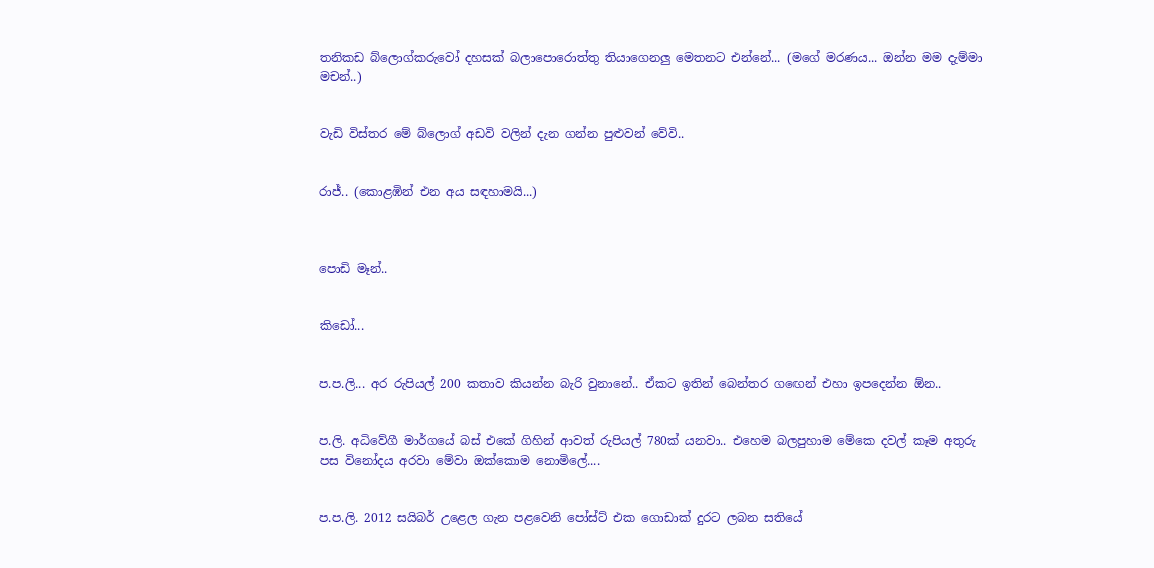තනිකඩ බ්ලොග්කරුවෝ දහසක් බලාපොරොත්තු තියාගෙනලු මෙතනට එන්නේ... (මගේ මරණය... ඔන්න මම දැම්මා මචන්..)


වැඩි විස්තර මේ බ්ලොග් අඩවි වලින් දැන ගන්න පුළුවන් වේවි..


රාජ්.. (කොළඹින් එන අය සඳහාමයි...)



පොඩි මෑන්..


කිඩෝ...


ප.ප.ලි... අර රුපියල් 200 කතාව කියන්න බැරි වුනානේ.. ඒකට ඉතින් බෙන්තර ගඟෙන් එහා ඉපදෙන්න ඕන..


ප.ලි. අධිවේගී මාර්ගයේ බස් එකේ ගිහින් ආවත් රුපියල් 780ක් යනවා.. එහෙම බලපුහාම මේකෙ දවල් කෑම අතුරු පස විනෝදය අරවා මේවා ඔක්කොම නොමිලේ....


ප.ප.ලි. 2012 සයිබර් උළෙල ගැන පළවෙනි පෝස්ට් එක ගොඩාක් දුරට ලබන සතියේ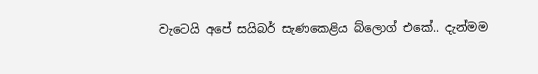වැටෙයි අපේ සයිබර් සැණකෙළිය බ්ලොග් එකේ.. දැන්මම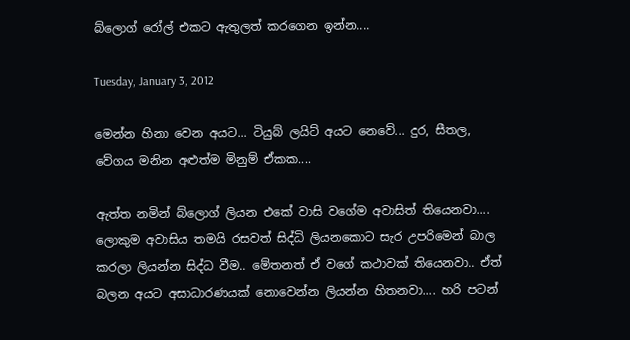බ්ලොග් රෝල් එකට ඇතුලත් කරගෙන ඉන්න....

Tuesday, January 3, 2012

මෙන්න හිනා වෙන අයට... ටියුබ් ලයිට් අයට නෙවේ... දුර, සීතල, වේගය මනින අළුත්ම මිනුම් ඒකක....

ඇත්ත නමින් බ්ලොග් ලියන එකේ වාසි වගේම අවාසිත් තියෙනවා.... ලොකුම අවාසිය තමයි රසවත් සිද්ධි ලියනකොට සැර උපරිමෙන් බාල කරලා ලියන්න සිද්ධ වීම.. මේතනත් ඒ වගේ කථාවක් තියෙනවා.. ඒත් බලන අයට අසාධාරණයක් නොවෙන්න ලියන්න හිතනවා.... හරි පටන්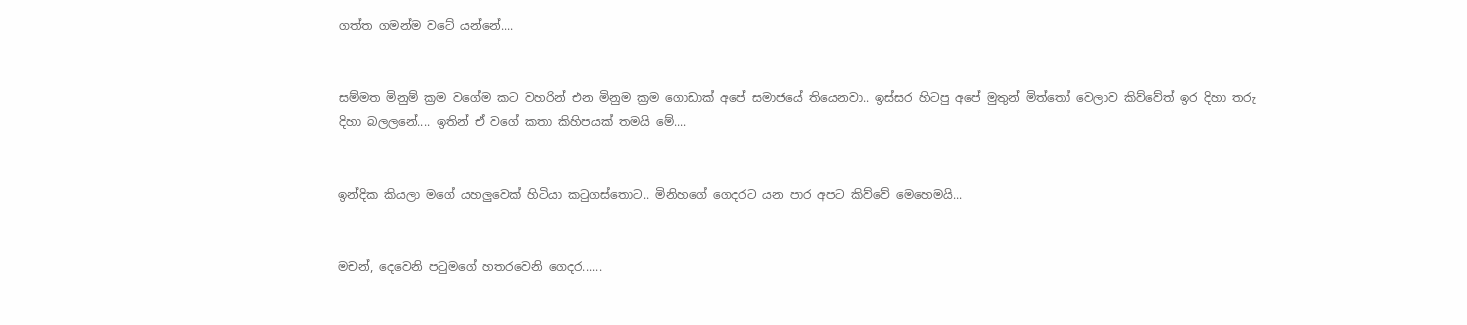ගත්ත ගමන්ම වටේ යන්නේ....


සම්මත මිනුම් ක්‍රම වගේම කට වහරින් එන මිනුම ක්‍රම ගොඩාක් අපේ සමාජයේ තියෙනවා.. ඉස්සර හිටපු අපේ මුතුන් මිත්තෝ වෙලාව කිව්වේත් ඉර දිහා තරු දිහා බලලනේ.... ඉතින් ඒ වගේ කතා කිහිපයක් තමයි මේ....


ඉන්දික කියලා මගේ යහලුවෙක් හිටියා කටුගස්තොට.. මිනිහගේ ගෙදරට යන පාර අපට කිව්වේ මෙහෙමයි...


මචන්, දෙවෙනි පටුමගේ හතරවෙනි ගෙදර......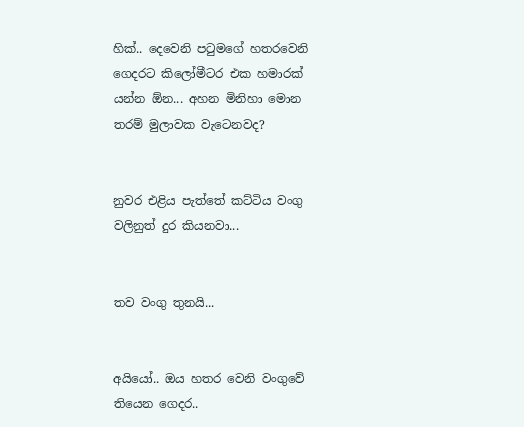හික්.. දෙවෙනි පටුමගේ හතරවෙනි ගෙදරට කිලෝමීටර එක හමාරක් යන්න ඕන... අහන මිනිහා මොන තරම් මුලාවක වැටෙනවද?


නුවර එළිය පැත්තේ කට්ටිය වංගු වලිනුත් දුර කියනවා...


තව වංගු තුනයි...


අයියෝ.. ඔය හතර වෙනි වංගුවේ තියෙන ගෙදර..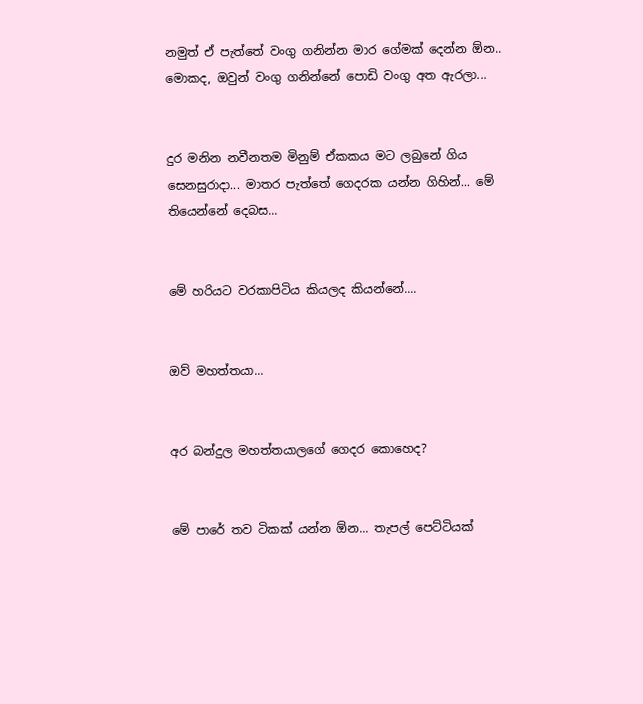නමුත් ඒ පැත්තේ වංගු ගනින්න මාර ගේමක් දෙන්න ඕන.. මොකද, ඔවුන් වංගු ගනින්නේ පොඩි වංගු අත ඇරලා...


දුර මනින නවීනතම මිනුම් ඒකකය මට ලබුනේ ගිය සෙනසුරාදා... මාතර පැත්තේ ගෙදරක යන්න ගිහින්... මේ තියෙන්නේ දෙබස...


මේ හරියට වරකාපිටිය කියලද කියන්නේ....


ඔව් මහත්තයා...


අර බන්දුල මහත්තයාලගේ ගෙදර කොහෙද?


මේ පාරේ තව ටිකක් යන්න ඕන... තැපල් පෙට්ටියක්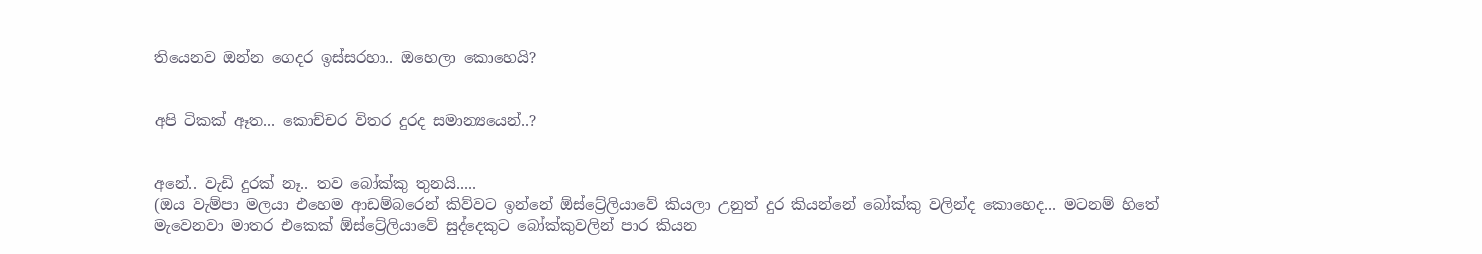තියෙනව ඔන්න ගෙදර ඉස්සරහා.. ඔහෙලා කොහෙයි?


අපි ටිකක් ඈත... කොච්චර විතර දුරද සමාන්‍යයෙන්..?


අනේ.. වැඩි දුරක් නෑ.. තව බෝක්කු තුනයි.....
(ඔය වැම්පා මලයා එහෙම ආඩම්බරෙන් කිව්වට ඉන්නේ ඕස්ට්‍රේලියාවේ කියලා උනුත් දුර කියන්නේ බෝක්කු වලින්ද කොහෙද... මටනම් හිතේ මැවෙනවා මාතර එකෙක් ඕස්ට්‍රේලියාවේ සුද්දෙකුට බෝක්කුවලින් පාර කියන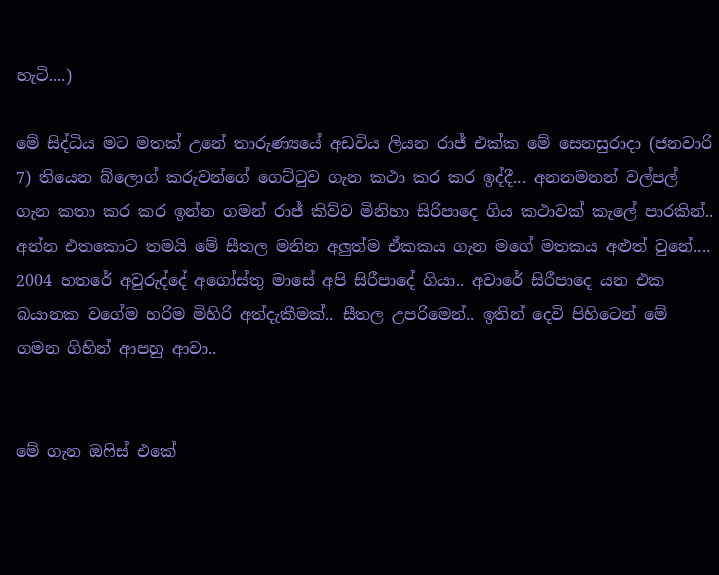හැටි....)

මේ සිද්ධිය මට මතක් උනේ තාරුණ්‍යයේ අඩවිය ලියන රාජ් එක්ක මේ සෙනසුරාදා (ජනවාරි 7) තියෙන බ්ලොග් කරුවන්ගේ ගෙට්ටුව ගැන කථා කර කර ඉද්දී... අනනමනන් වල්පල් ගැන කතා කර කර ඉන්න ගමන් රාජ් කිව්ව මිනිහා සිරිපාදෙ ගිය කථාවක් කැලේ පාරකින්.. අන්න එතකොට තමයි මේ සීතල මනින අලුත්ම ඒකකය ගැන මගේ මතකය අළුත් වුනේ.... 2004 හතරේ අවුරුද්දේ අගෝස්තු මාසේ අපි සිරීපාදේ ගියා.. අවාරේ සිරීපාදෙ යන එක බයානක වගේම හරිම මිහිරි අත්දැකීමක්.. සීතල උපරිමෙන්.. ඉතින් දෙවි පිහිටෙන් මේ ගමන ගිහින් ආපහු ආවා..


මේ ගැන ඔෆිස් එකේ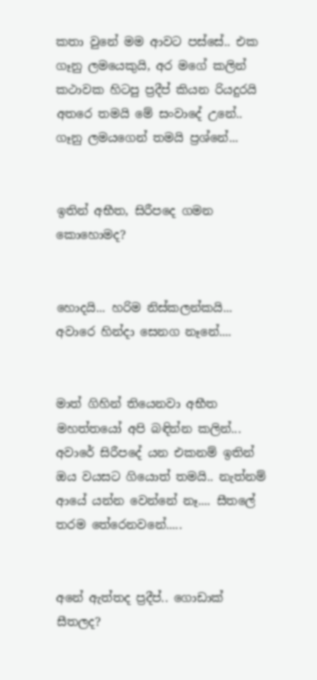කතා වුනේ මම ආවට පස්සේ.. එක ගෑනු ලමයෙකුයි, අර මගේ කලින් කථාවක හිටපු ප්‍රදීප් කියන රියදුරයි අතරෙ තමයි මේ සංවාදේ උනේ.. ගෑනු ලමයගෙන් තමයි ප්‍රශ්නේ...


ඉතින් අභීත, සිරීපදෙ ගමන කොහොමද?


හොදයි... හරිම නිස්කලන්කයි... අවාරෙ හින්දා සෙනග නෑනේ....


මාත් ගිහින් තියෙනවා අභීත මහත්තයෝ අපි බඳින්න කලින්... අවාරේ සිරීපදේ යන එකනම් ඉතින් ඔය වයසට ගියොත් තමයි.. නැත්නම් ආයේ යන්න වෙන්නේ නෑ.... සීතලේ තරම තේරෙනවනේ.....


අනේ ඇත්තද ප්‍රදීප්.. ගොඩාක් සීතලද?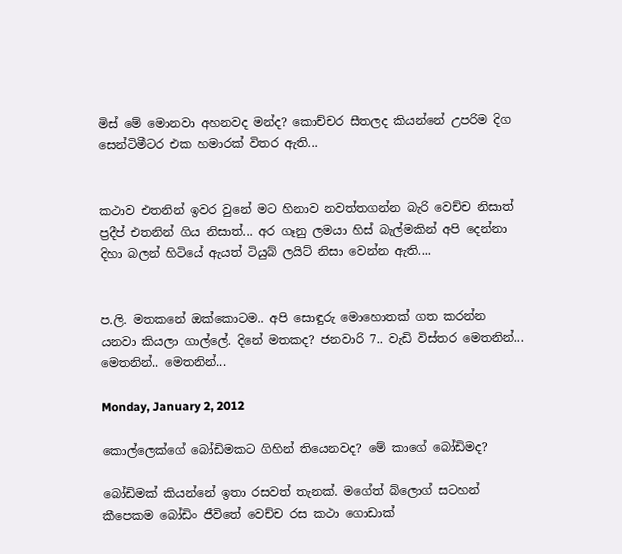මිස් මේ මොනවා අහනවද මන්ද? කොච්චර සීතලද කියන්නේ උපරිම දිග සෙන්ටිමීටර එක හමාරක් විතර ඇති...


කථාව එතනින් ඉවර වුනේ මට හිනාව නවත්තගන්න බැරි වෙච්ච නිසාත් ප්‍රදීප් එතනින් ගිය නිසාත්... අර ගෑනු ලමයා හිස් බැල්මකින් අපි දෙන්නා දිහා බලන් හිටියේ ඇයත් ටියුබ් ලයිට් නිසා වෙන්න ඇති....


ප.ලි. මතකනේ ඔක්කොටම.. අපි සොඳුරු මොහොතක් ගත කරන්න යනවා කියලා ගාල්ලේ. දිනේ මතකද? ජනවාරි 7.. වැඩි විස්තර මෙතනින්... මෙතනින්.. මෙතනින්...

Monday, January 2, 2012

කොල්ලෙක්ගේ බෝඩිමකට ගිහින් තියෙනවද? මේ කාගේ බෝඩිමද?

බෝඩිමක් කියන්නේ ඉතා රසවත් තැනක්. මගේත් බ්ලොග් සටහන් කීපෙකම බෝඩිං ජීවිතේ වෙච්ච රස කථා ගොඩාක්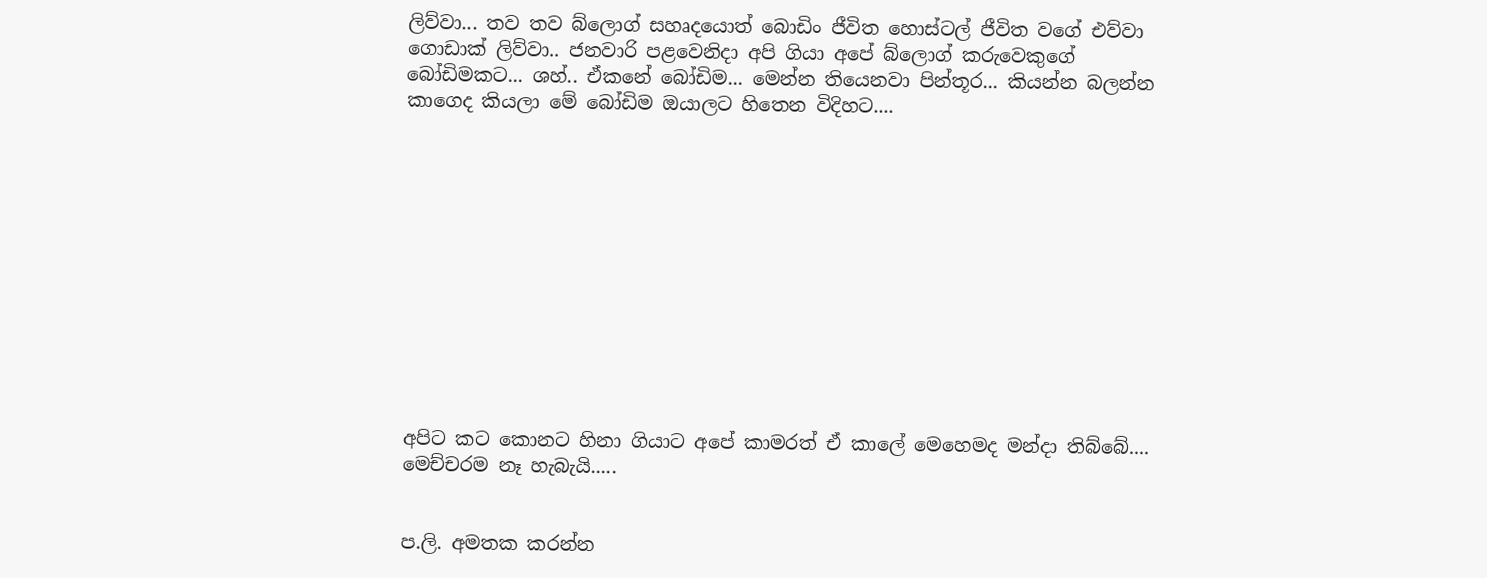ලිව්වා... තව තව බ්ලොග් සහෘදයොත් බොඩිං ජීවිත හොස්ටල් ජීවිත වගේ එව්වා ගොඩාක් ලිව්වා.. ජනවාරි පළවෙනිදා අපි ගියා අපේ බ්ලොග් කරුවෙකුගේ බෝඩිමකට... ශහ්.. ඒකනේ බෝඩිම... මෙන්න තියෙනවා පින්තූර... කියන්න බලන්න කාගෙද කියලා මේ බෝඩිම ඔයාලට හිතෙන විදිහට....












අපිට කට කොනට හිනා ගියාට අපේ කාමරත් ඒ කාලේ මෙහෙමද මන්දා තිබ්බේ.... මෙච්චරම නෑ හැබැයි.....


ප.ලි. අමතක කරන්න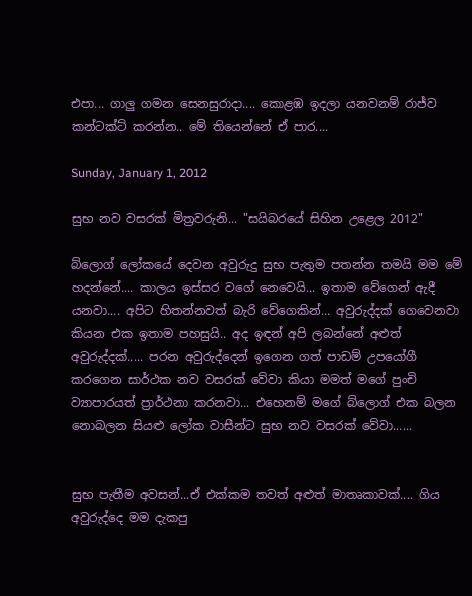එපා... ගාලු ගමන සෙනසුරාදා.... කොළඹ ඉදලා යනවනම් රාජ්ව කන්ටක්ට් කරන්න.. මේ තියෙන්නේ ඒ පාර....

Sunday, January 1, 2012

සුභ නව වසරක් මිත්‍රවරුනි... "සයිබරයේ සිහින උළෙල 2012"

බ්ලොග් ලෝකයේ දෙවන අවුරුදු සුභ පැතුම පතන්න තමයි මම මේ හදන්නේ.... කාලය ඉස්සර වගේ නෙවෙයි... ඉතාම වේගෙන් ඇදී යනවා.... අපිට හිතන්නවත් බැරි වේගෙකින්... අවුරුද්දක් ගෙවෙනවා කියන එක ඉතාම පහසුයි.. අද ඉඳන් අපි ලබන්නේ අළුත් අවුරුද්දක්..... පරන අවුරුද්දෙන් ඉගෙන ගත් පාඩම් උපයෝගී කරගෙන සාර්ථක නව වසරක් වේවා කියා මමත් මගේ පුංචි ව්‍යාපාරයත් ප්‍රාර්ථනා කරනවා... එහෙනම් මගේ බ්ලොග් එක බලන නොබලන සියළු ලෝක වාසීන්ට සුභ නව වසරක් වේවා......


සුභ පැතීම අවසන්...ඒ එක්කම තවත් අළුත් මාතෘකාවක්.... ගිය අවුරුද්දෙ මම දැකපු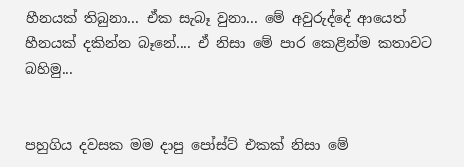හීනයක් තිබුනා... ඒක සැබෑ වුනා... මේ අවුරුද්දේ ආයෙත් හීනයක් දකින්න බෑනේ.... ඒ නිසා මේ පාර කෙළින්ම කතාවට බහිමු...


පහුගිය දවසක මම දාපු පෝස්ට් එකක් නිසා මේ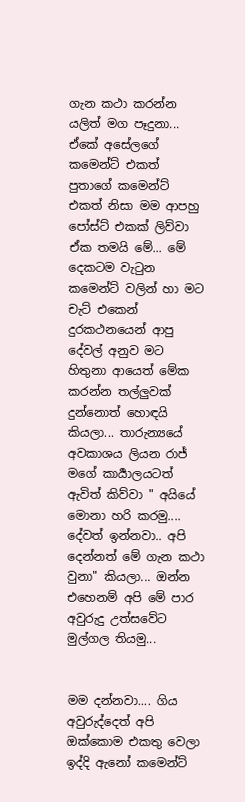ගැන කථා කරන්න යලිත් මග පෑදුනා... ඒකේ අසේලගේ කමෙන්ට් එකත් පුතාගේ කමෙන්ට් එකත් නිසා මම ආපහු පෝස්ට් එකක් ලිව්වා ඒක තමයි මේ... මේ දෙකටම වැටුන කමෙන්ට් වලින් හා මට චැට් එකෙන් දුරකථනයෙන් ආපු දේවල් අනුව මට හිතුනා ආයෙත් මේක කරන්න තල්ලුවක් දුන්නොත් හොඳයි කියලා... තාරුන්‍යයේ අවකාශය ලියන රාජ් මගේ කාර්‍යාලයටත් ඇවිත් කිව්වා " අයියේ මොනා හරි කරමු.... දේවත් ඉන්නවා.. අපි දෙන්නත් මේ ගැන කථා වුනා" කියලා... ඔන්න එහෙනම් අපි මේ පාර අවුරුදු උත්සවේට මුල්ගල තියමු...


මම දන්නවා.... ගිය අවුරුද්දෙත් අපි ඔක්කොම එකතු වෙලා ඉද්දි ඇනෝ කමෙන්ට්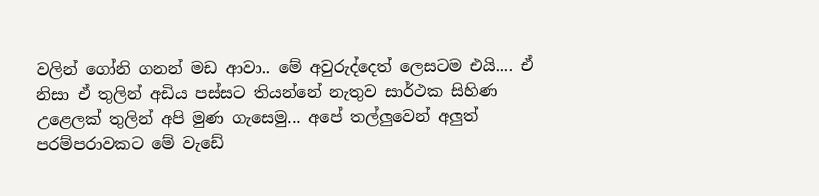වලින් ගෝනි ගනන් මඩ ආවා.. මේ අවුරුද්දෙත් ලෙසටම එයි.... ඒ නිසා ඒ තුලින් අඩිය පස්සට තියන්නේ නැතුව සාර්ථක සිහිණ උළෙලක් තුලින් අපි මුණ ගැසෙමු... අපේ තල්ලුවෙන් අලුත් පරම්පරාවකට මේ වැඩේ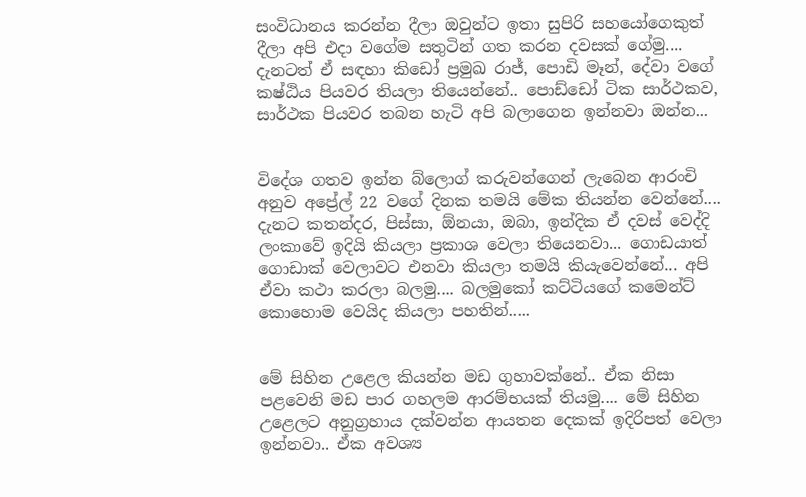සංවිධානය කරන්න දීලා ඔවුන්ට ඉතා සුපිරි සහයෝගෙකුත් දීලා අපි එදා වගේම සතුටින් ගත කරන දවසක් ගේමු.... දැනටත් ඒ සඳහා කිඩෝ ප්‍රමුඛ රාජ්, පොඩි මෑන්, දේවා වගේ කෂ්ඨිය පියවර තියලා තියෙන්නේ.. පොඩ්ඩෝ ටික සාර්ථකව, සාර්ථක පියවර තබන හැටි අපි බලාගෙන ඉන්නවා ඔන්න...


විදේශ ගතව ඉන්න බ්ලොග් කරුවන්ගෙන් ලැබෙන ආරංචි අනුව අප්‍රේල් 22 වගේ දිනක තමයි මේක තියන්න වෙන්නේ.... දැනට කතන්දර, පිස්සා, ඕනයා, ඔබා, ඉන්දික ඒ දවස් වෙද්දි ලංකාවේ ඉදියි කියලා ප්‍රකාශ වෙලා තියෙනවා... ගොඩයාත් ගොඩාක් වෙලාවට එනවා කියලා තමයි කියැවෙන්නේ... අපි ඒවා කථා කරලා බලමු.... බලමුකෝ කට්ටියගේ කමෙන්ට් කොහොම වෙයිද කියලා පහතින්.....


මේ සිහින උළෙල කියන්න මඩ ගුහාවක්නේ.. ඒක නිසා පළවෙනි මඩ පාර ගහලම ආරම්භයක් තියමු.... මේ සිහින උළෙලට අනුග්‍රහාය දක්වන්න ආයතන දෙකක් ඉදිරිපත් වෙලා ඉන්නවා.. ඒක අවශ්‍ය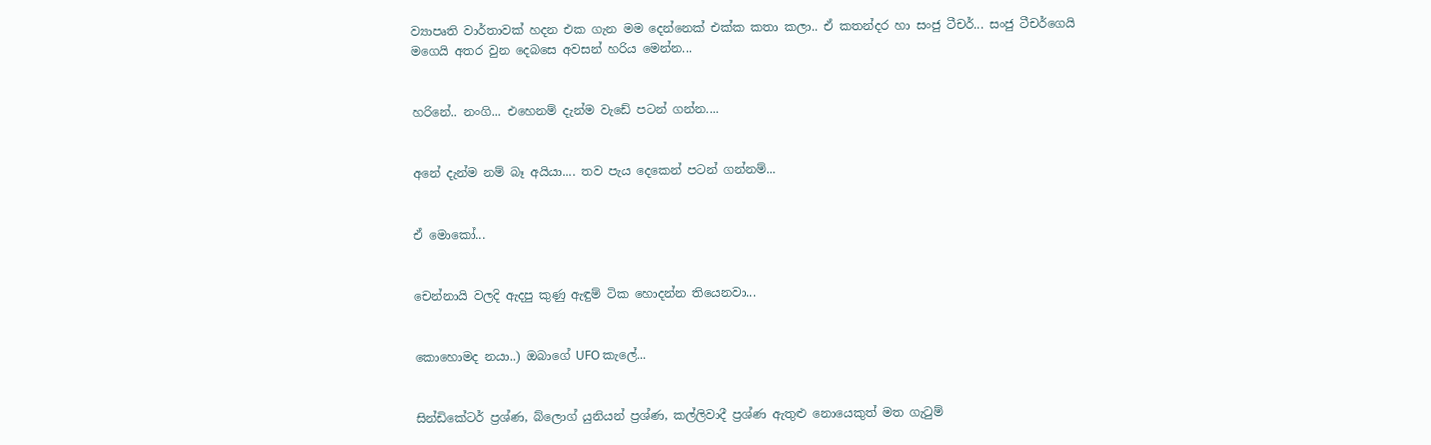ව්‍යාපෘති වාර්තාවක් හදන එක ගැන මම දෙන්නෙක් එක්ක කතා කලා.. ඒ කතන්දර හා සංජු ටීචර්... සංජු ටීචර්ගෙයි මගෙයි අතර වුන දෙබසෙ අවසන් හරිය මෙන්න...


හරිනේ.. නංගි... එහෙනම් දැන්ම වැඩේ පටන් ගන්න....


අනේ දැන්ම නම් බෑ අයියා.... තව පැය දෙකෙන් පටන් ගන්නම්...


ඒ මොකෝ...


චෙන්නායි වලදි ඇදපු කුණු ඇඳුම් ටික හොදන්න තියෙනවා...


කොහොමද නයා..) ඔබාගේ UFO කැලේ...


සින්ඩිකේටර් ප්‍රශ්ණ, බ්ලොග් යුනියන් ප්‍රශ්ණ, කල්ලිවාදී ප්‍රශ්ණ ඇතුළු නොයෙකුත් මත ගැටුම්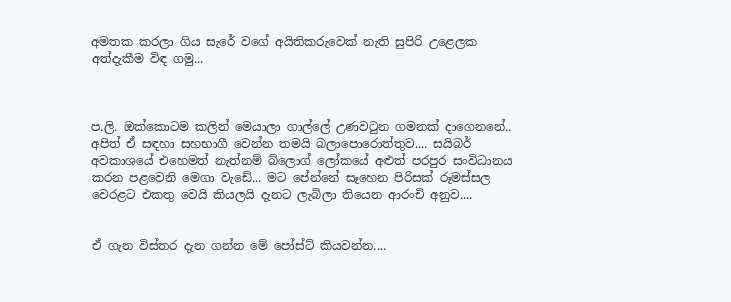අමතක කරලා ගිය සැරේ වගේ අයිතිකරුවෙක් නැති සුපිරි උළෙලක අත්දැකීම විඳ ගමු...



ප.ලි. ඔක්කොටම කලින් මෙයාලා ගාල්ලේ උණවටුන ගමනක් දාගෙනනේ.. අපිත් ඒ සඳහා සහභාගී වෙන්න තමයි බලාපොරොත්තුව.... සයිබර් අවකාශයේ එහෙමත් නැත්නම් බ්ලොග් ලෝකයේ අළුත් පරපුර සංවිධානය කරන පළවෙනි මෙගා වැඩේ... මට පේන්නේ සෑහෙන පිරිසක් රූමස්සල වෙරළට එකතු වෙයි කියලයි දැනට ලැබිලා තියෙන ආරංචි අනුව....


ඒ ගැන විස්තර දැන ගන්න මේ පෝස්ට් කියවන්න....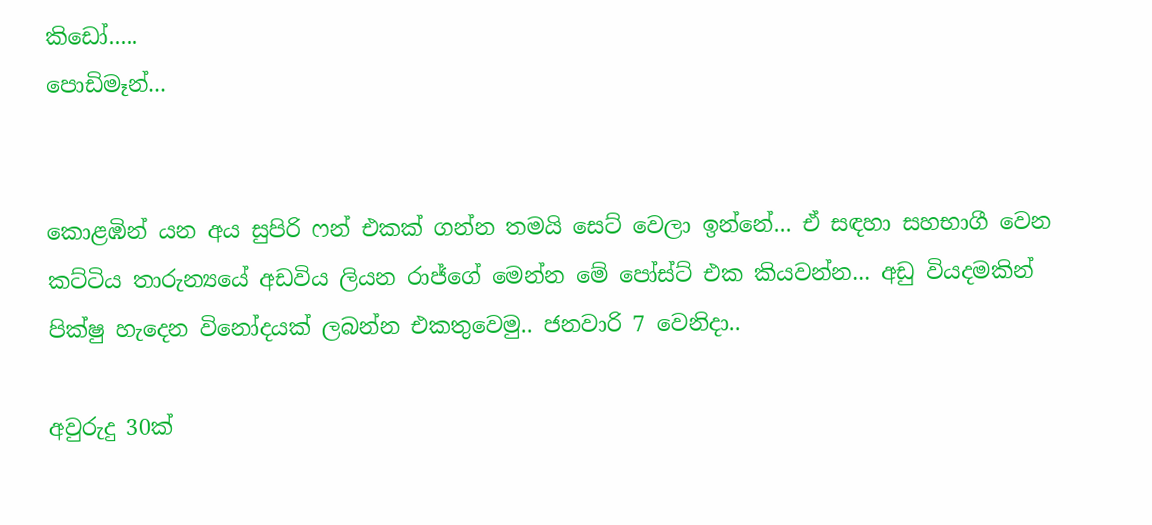කිඩෝ.....
පොඩිමෑන්...


කොළඹින් යන අය සුපිරි ෆන් එකක් ගන්න තමයි සෙට් වෙලා ඉන්නේ... ඒ සඳහා සහභාගී වෙන කට්ටිය තාරුන්‍යයේ අඩවිය ලියන රාජ්ගේ මෙන්න මේ පෝස්ට් එක කියවන්න... අඩු වියදමකින් පික්ෂු හැදෙන විනෝදයක් ලබන්න එකතුවෙමු.. ජනවාරි 7 වෙනිදා..

අවුරුදු 30ක්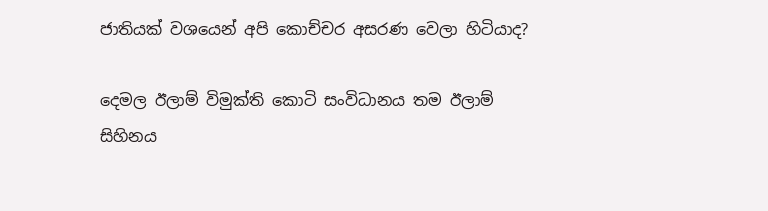ජාතියක් වශයෙන් අපි කොච්චර අසරණ වෙලා හිටියාද?

දෙමල ඊලාම් විමුක්ති කොටි සංවිධානය තම ඊලාම් සිහිනය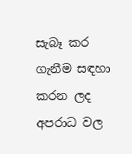සැබෑ කර ගැනීම සඳහා කරන ලද අපරාධ වල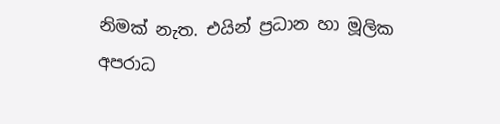නිමක් නැත. එයින් ප්‍රධාන හා මූලික අපරාධ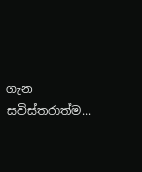ගැන සවිස්තරාත්ම...